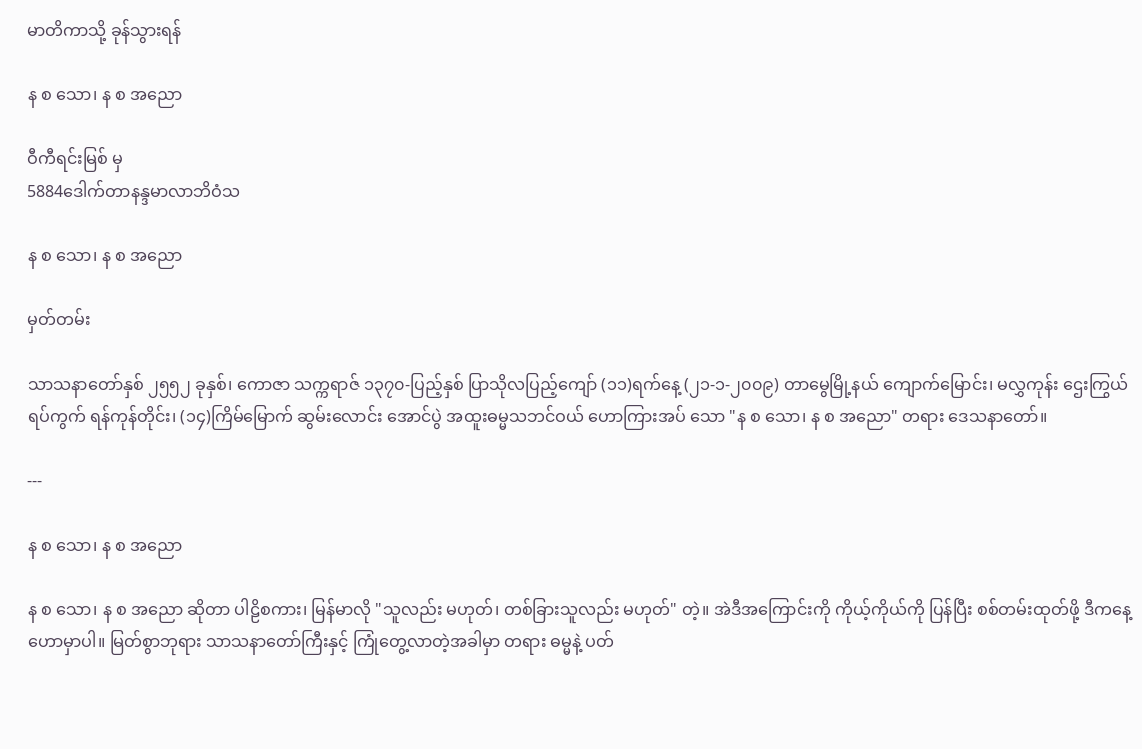မာတိကာသို့ ခုန်သွားရန်

န စ သော၊ န စ အညော

ဝီကီရင်းမြစ် မှ
5884ဒေါက်တာနန္ဒမာလာဘိဝံသ

န စ သော၊ န စ အညော

မှတ်တမ်း

သာသနာတော်နှစ် ၂၅၅၂ ခုနှစ်၊ ကောဇာ သက္ကရာဇ် ၁၃၇၀-ပြည့်နှစ် ပြာသိုလပြည့်ကျော် (၁၁)ရက်နေ့ (၂၁-၁-၂၀၀၉) တာမွေမြို့နယ် ကျောက်မြောင်း၊ မလွှကုန်း ဌေးကြွယ်ရပ်ကွက် ရန်ကုန်တိုင်း၊ (၁၄)ကြိမ်မြောက် ဆွမ်းလောင်း အောင်ပွဲ အထူးဓမ္မသဘင်ဝယ် ဟောကြားအပ် သော "န စ သော၊ န စ အညော" တရား ဒေသနာတော်။

---

န စ သော၊ န စ အညော

န စ သော၊ န စ အညော ဆိုတာ ပါဠိစကား၊ မြန်မာလို "သူလည်း မဟုတ်၊ တစ်ခြားသူလည်း မဟုတ်" တဲ့။ အဲဒီအကြောင်းကို ကိုယ့်ကိုယ်ကို ပြန်ပြီး စစ်တမ်းထုတ်ဖို့ ဒီကနေ့ ဟောမှာပါ။ မြတ်စွာဘုရား သာသနာတော်ကြီးနှင့် ကြုံတွေ့လာတဲ့အခါမှာ တရား ဓမ္မနဲ့ ပတ်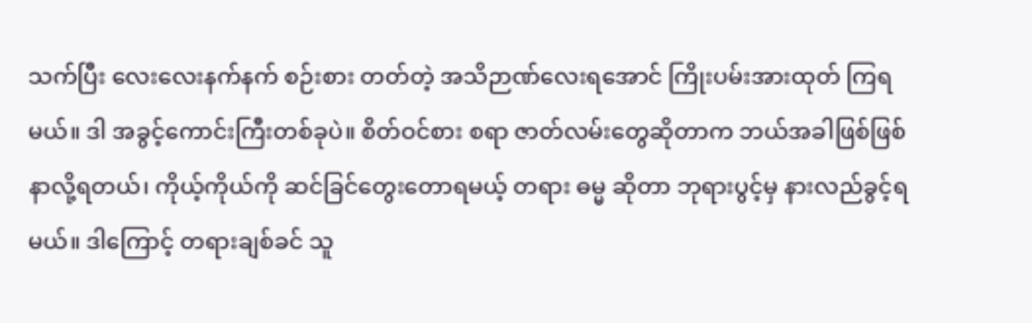သက်ပြီး လေးလေးနက်နက် စဉ်းစား တတ်တဲ့ အသိဉာဏ်လေးရအောင် ကြိုးပမ်းအားထုတ် ကြရမယ်။ ဒါ အခွင့်ကောင်းကြီးတစ်ခုပဲ။ စိတ်ဝင်စား စရာ ဇာတ်လမ်းတွေဆိုတာက ဘယ်အခါဖြစ်ဖြစ် နာလို့ရတယ်၊ ကိုယ့်ကိုယ်ကို ဆင်ခြင်တွေးတောရမယ့် တရား ဓမ္မ ဆိုတာ ဘုရားပွင့်မှ နားလည်ခွင့်ရမယ်။ ဒါကြောင့် တရားချစ်ခင် သူ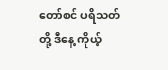တော်စင် ပရိသတ်တို့ ဒီနေ့ ကိုယ့်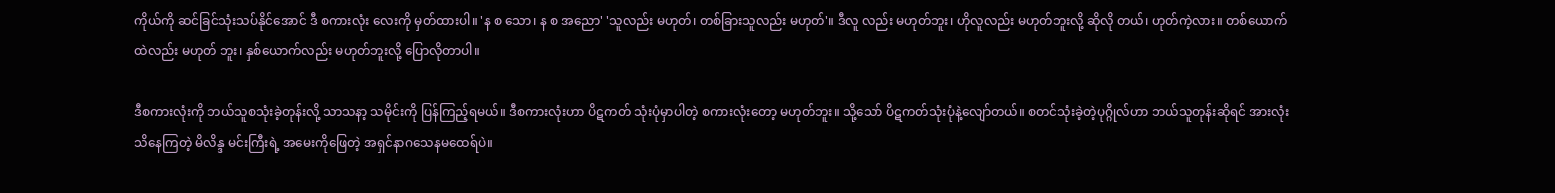ကိုယ်ကို ဆင်ခြင်သုံးသပ်နိုင်အောင် ဒီ စကားလုံး လေးကို မှတ်ထားပါ။ 'န စ သော၊ န စ အညော' 'သူလည်း မဟုတ်၊ တစ်ခြားသူလည်း မဟုတ်'။ ဒီလူ လည်း မဟုတ်ဘူး၊ ဟိုလူလည်း မဟုတ်ဘူးလို့ ဆိုလို တယ်၊ ဟုတ်ကဲ့လား။ တစ်ယောက်ထဲလည်း မဟုတ် ဘူး၊ နှစ်ယောက်လည်း မဟုတ်ဘူးလို့ ပြောလိုတာပါ။

ဒီစကားလုံးကို ဘယ်သူစသုံးခဲ့တုန်းလို့ သာသနာ့ သမိုင်းကို ပြန်ကြည့်ရမယ်။ ဒီစကားလုံးဟာ ပိဋကတ် သုံးပုံမှာပါတဲ့ စကားလုံးတော့ မဟုတ်ဘူး။ သို့သော် ပိဋကတ်သုံးပုံနဲ့လျော်တယ်။ စတင်သုံးခဲ့တဲ့ပုဂ္ဂိုလ်ဟာ ဘယ်သူတုန်းဆိုရင် အားလုံးသိနေကြတဲ့ မိလိန္ဒ မင်းကြီးရဲ့ အမေးကိုဖြေတဲ့ အရှင်နာဂသေနမထေရ်ပဲ။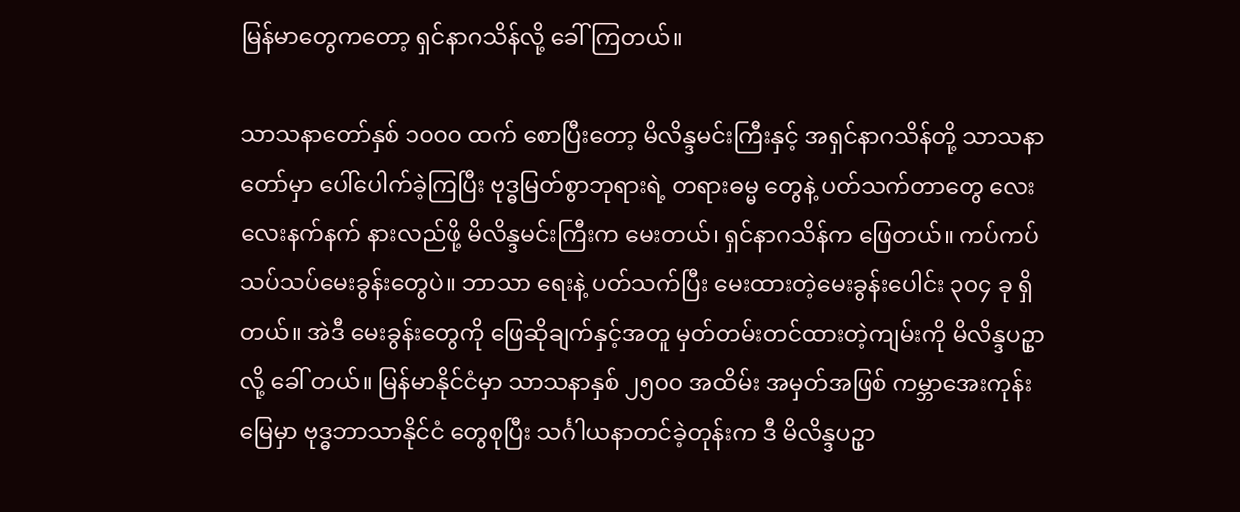မြန်မာတွေကတော့ ရှင်နာဂသိန်လို့ ခေါ်ကြတယ်။

သာသနာတော်နှစ် ၁၀၀၀ ထက် စောပြီးတော့ မိလိန္ဒမင်းကြီးနှင့် အရှင်နာဂသိန်တို့ သာသနာတော်မှာ ပေါ်ပေါက်ခဲ့ကြပြီး ဗုဒ္ဓမြတ်စွာဘုရားရဲ့ တရားဓမ္မ တွေနဲ့ ပတ်သက်တာတွေ လေးလေးနက်နက် နားလည်ဖို့ မိလိန္ဒမင်းကြီးက မေးတယ်၊ ရှင်နာဂသိန်က ဖြေတယ်။ ကပ်ကပ်သပ်သပ်မေးခွန်းတွေပဲ။ ဘာသာ ရေးနဲ့ ပတ်သက်ပြီး မေးထားတဲ့မေးခွန်းပေါင်း ၃၀၄ ခု ရှိတယ်။ အဲဒီ မေးခွန်းတွေကို ဖြေဆိုချက်နှင့်အတူ မှတ်တမ်းတင်ထားတဲ့ကျမ်းကို မိလိန္ဒပဥှာ လို့ ခေါ် တယ်။ မြန်မာနိုင်ငံမှာ သာသနာနှစ် ၂၅၀၀ အထိမ်း အမှတ်အဖြစ် ကမ္ဘာအေးကုန်းမြေမှာ ဗုဒ္ဓဘာသာနိုင်ငံ တွေစုပြီး သင်္ဂါယနာတင်ခဲ့တုန်းက ဒီ မိလိန္ဒပဥှာ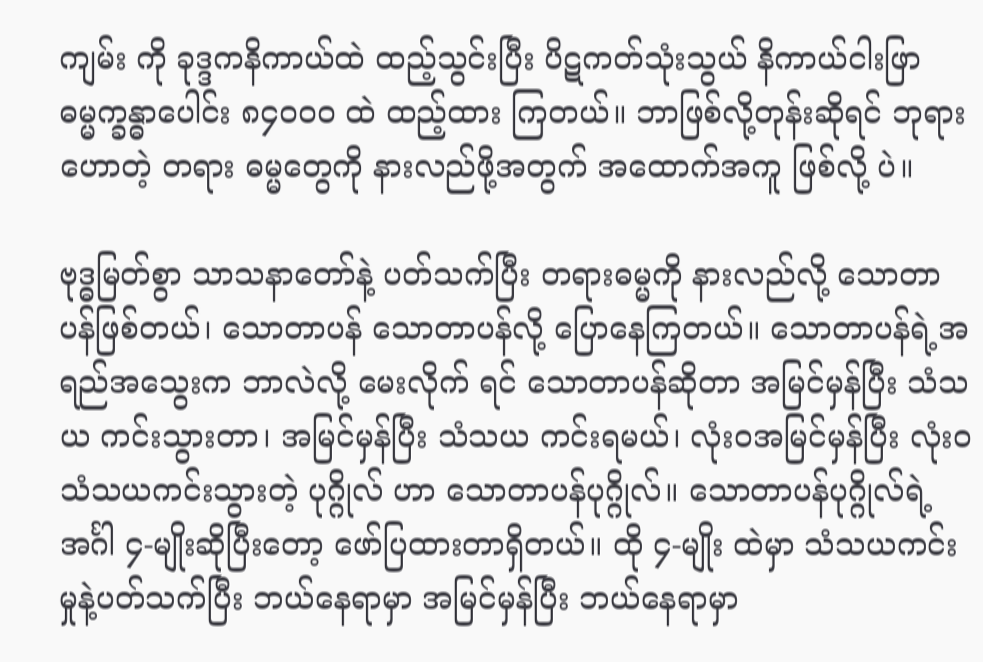ကျမ်း ကို ခုဒ္ဒကနိကာယ်ထဲ ထည့်သွင်းပြီး ပိဋကတ်သုံးသွယ် နိကာယ်ငါးဖြာ ဓမ္မက္ခန္ဓာပေါင်း ၈၄၀၀၀ ထဲ ထည့်ထား ကြတယ်။ ဘာဖြစ်လို့တုန်းဆိုရင် ဘုရားဟောတဲ့ တရား ဓမ္မတွေကို နားလည်ဖို့အတွက် အထောက်အကူ ဖြစ်လို့ ပဲ။

ဗုဒ္ဓမြတ်စွာ သာသနာတော်နဲ့ ပတ်သက်ပြီး တရားဓမ္မကို နားလည်လို့ သောတာပန်ဖြစ်တယ်၊ သောတာပန် သောတာပန်လို့ ပြောနေကြတယ်။ သောတာပန်ရဲ့အရည်အသွေးက ဘာလဲလို့ မေးလိုက် ရင် သောတာပန်ဆိုတာ အမြင်မှန်ပြီး သံသယ ကင်းသွားတာ၊ အမြင်မှန်ပြီး သံသယ ကင်းရမယ်၊ လုံးဝအမြင်မှန်ပြီး လုံးဝ သံသယကင်းသွားတဲ့ ပုဂ္ဂိုလ် ဟာ သောတာပန်ပုဂ္ဂိုလ်။ သောတာပန်ပုဂ္ဂိုလ်ရဲ့ အင်္ဂါ ၄-မျိုးဆိုပြီးတော့ ဖော်ပြထားတာရှိတယ်။ ထို ၄-မျိုး ထဲမှာ သံသယကင်းမှုနဲ့ပတ်သက်ပြီး ဘယ်နေရာမှာ အမြင်မှန်ပြီး ဘယ်နေရာမှာ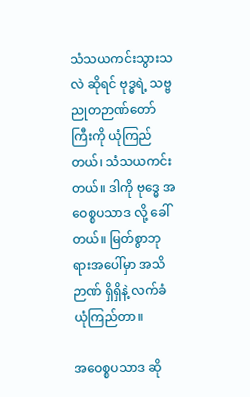သံသယကင်းသွားသလဲ ဆိုရင် ဗုဒ္ဓရဲ့ သဗ္ဗညုတဉာဏ်တော်ကြီးကို ယုံကြည် တယ်၊ သံသယကင်းတယ်။ ဒါကို ဗုဒ္ဓေ အဝေစ္စပသာဒ လို့ ခေါ်တယ်။ မြတ်စွာဘုရားအပေါ်မှာ အသိဉာဏ် ရှိရှိနဲ့ လက်ခံယုံကြည်တာ။

အဝေစ္စပသာဒ ဆို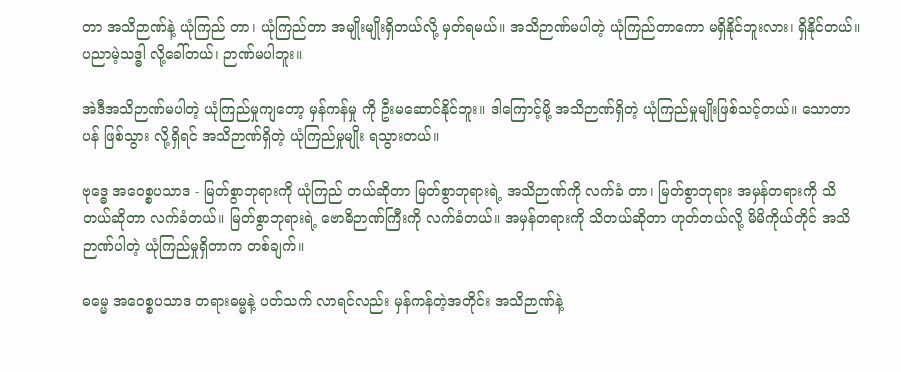တာ အသိဉာဏ်နဲ့ ယုံကြည် တာ၊ ယုံကြည်တာ အမျိုးမျိုးရှိတယ်လို့ မှတ်ရမယ်။ အသိဉာဏ်မပါတဲ့ ယုံကြည်တာကော မရှိနိုင်ဘူးလား၊ ရှိနိုင်တယ်။ ပညာမဲ့သဒ္ဓါ လို့ခေါ်တယ်၊ ဉာဏ်မပါဘူး။

အဲဒီအသိဉာဏ်မပါတဲ့ ယုံကြည်မှုကျတော့ မှန်ကန်မှု ကို ဦးမဆောင်နိုင်ဘူး။ ဒါကြောင့်မို့ အသိဉာဏ်ရှိတဲ့ ယုံကြည်မှုမျိုးဖြစ်သင့်တယ်။ သောတာပန် ဖြစ်သွား လို့ရှိရင် အသိဉာဏ်ရှိတဲ့ ယုံကြည်မှုမျိုး ရသွားတယ်။

ဗုဒ္ဓေ အဝေစ္စပသာဒ - မြတ်စွာဘုရားကို ယုံကြည် တယ်ဆိုတာ မြတ်စွာဘုရားရဲ့ အသိဉာဏ်ကို လက်ခံ တာ၊ မြတ်စွာဘုရား အမှန်တရားကို သိတယ်ဆိုတာ လက်ခံတယ်။ မြတ်စွာဘုရားရဲ့ ဗောဓိဉာဏ်ကြီးကို လက်ခံတယ်။ အမှန်တရားကို သိတယ်ဆိုတာ ဟုတ်တယ်လို့ မိမိကိုယ်တိုင် အသိဉာဏ်ပါတဲ့ ယုံကြည်မှုရှိတာက တစ်ချက်။

ဓမ္မေ အဝေစ္စပသာဒ တရားဓမ္မနဲ့ ပတ်သက် လာရင်လည်း မှန်ကန်တဲ့အတိုင်း အသိဉာဏ်နဲ့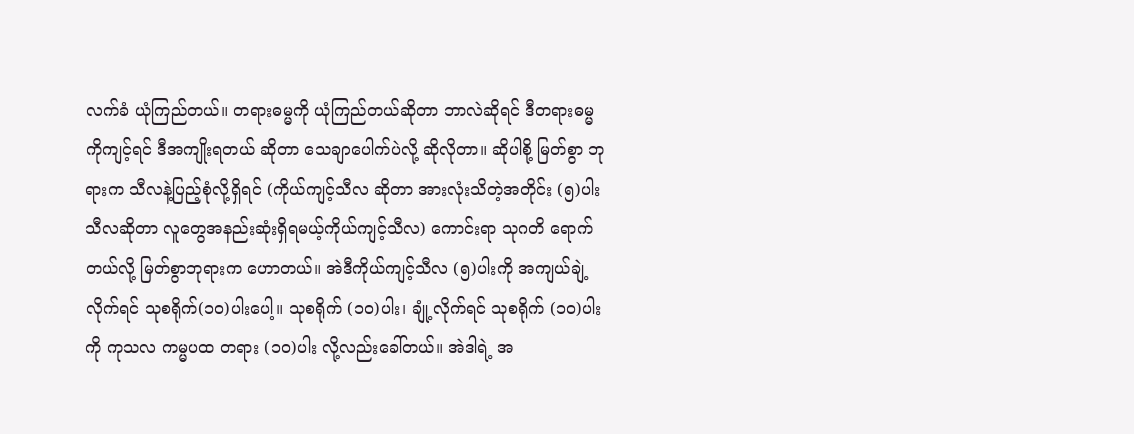လက်ခံ ယုံကြည်တယ်။ တရားဓမ္မကို ယုံကြည်တယ်ဆိုတာ ဘာလဲဆိုရင် ဒီတရားဓမ္မကိုကျင့်ရင် ဒီအကျိုးရတယ် ဆိုတာ သေချာပေါက်ပဲလို့ ဆိုလိုတာ။ ဆိုပါစို့ မြတ်စွာ ဘုရားက သီလနဲ့ပြည့်စုံလို့ရှိရင် (ကိုယ်ကျင့်သီလ ဆိုတာ အားလုံးသိတဲ့အတိုင်း (၅)ပါးသီလဆိုတာ လူတွေအနည်းဆုံးရှိရမယ့်ကိုယ်ကျင့်သီလ) ကောင်းရာ သုဂတိ ရောက်တယ်လို့ မြတ်စွာဘုရားက ဟောတယ်။ အဲဒီကိုယ်ကျင့်သီလ (၅)ပါးကို အကျယ်ချဲ့လိုက်ရင် သုစရိုက်(၁၀)ပါးပေါ့။ သုစရိုက် (၁၀)ပါး၊ ချုံ့လိုက်ရင် သုစရိုက် (၁၀)ပါးကို ကုသလ ကမ္မပထ တရား (၁၀)ပါး လို့လည်းခေါ်တယ်။ အဲဒါရဲ့ အ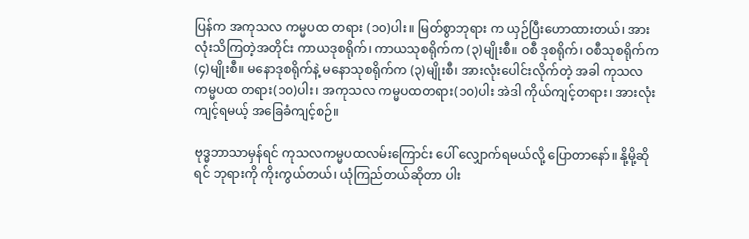ပြန်က အကုသလ ကမ္မပထ တရား (၁၀)ပါး။ မြတ်စွာဘုရား က ယှဉ်ပြီးဟောထားတယ်၊ အားလုံးသိကြတဲ့အတိုင်း ကာယဒုစရိုက်၊ ကာယသုစရိုက်က (၃)မျိုးစီ။ ဝစီ ဒုစရိုက်၊ ဝစီသုစရိုက်က (၄)မျိုးစီ။ မနောဒုစရိုက်နဲ့ မနောသုစရိုက်က (၃)မျိုးစီ၊ အားလုံးပေါင်းလိုက်တဲ့ အခါ ကုသလကမ္မပထ တရား(၁၀)ပါး၊ အကုသလ ကမ္မပထတရား(၁၀)ပါး အဲဒါ ကိုယ်ကျင့်တရား၊ အားလုံးကျင့်ရမယ့် အခြေခံကျင့်စဉ်။

ဗုဒ္ဓဘာသာမှန်ရင် ကုသလကမ္မပထလမ်းကြောင်း ပေါ် လျှောက်ရမယ်လို့ ပြောတာနော်။ နို့မို့ဆိုရင် ဘုရားကို ကိုးကွယ်တယ်၊ ယုံကြည်တယ်ဆိုတာ ပါး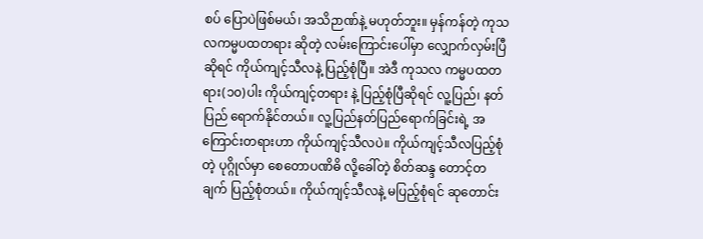စပ် ပြောပဲဖြစ်မယ်၊ အသိဉာဏ်နဲ့ မဟုတ်ဘူး။ မှန်ကန်တဲ့ ကုသလကမ္မပထတရား ဆိုတဲ့ လမ်းကြောင်းပေါ်မှာ လျှောက်လှမ်းပြီဆိုရင် ကိုယ်ကျင့်သီလနဲ့ ပြည့်စုံပြီ။ အဲဒီ ကုသလ ကမ္မပထတရား(၁၀)ပါး ကိုယ်ကျင့်တရား နဲ့ ပြည့်စုံပြီဆိုရင် လူ့ပြည်၊ နတ်ပြည် ရောက်နိုင်တယ်။ လူ့ပြည်နတ်ပြည်ရောက်ခြင်းရဲ့ အကြောင်းတရားဟာ ကိုယ်ကျင့်သီလပဲ။ ကိုယ်ကျင့်သီလပြည့်စုံတဲ့ ပုဂ္ဂိုလ်မှာ စေတောပဏိဓိ လို့ခေါ်တဲ့ စိတ်ဆန္ဒ တောင့်တချက် ပြည့်စုံတယ်။ ကိုယ်ကျင့်သီလနဲ့ မပြည့်စုံရင် ဆုတောင်း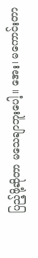ပြည့်ဖို့ဆိုတာ မသေချာဘူးပေါ့။ အေး၊ မကောင်းတာ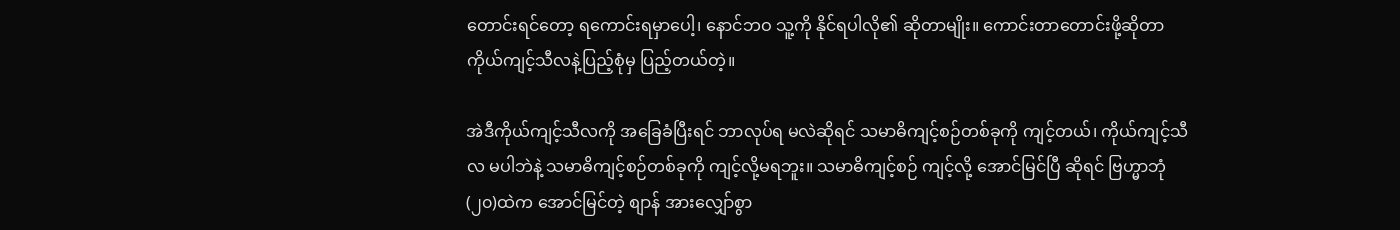တောင်းရင်တော့ ရကောင်းရမှာပေါ့၊ နောင်ဘဝ သူ့ကို နိုင်ရပါလို၏ ဆိုတာမျိုး။ ကောင်းတာတောင်းဖို့ဆိုတာ ကိုယ်ကျင့်သီလနဲ့ပြည့်စုံမှ ပြည့်တယ်တဲ့။

အဲဒီကိုယ်ကျင့်သီလကို အခြေခံပြီးရင် ဘာလုပ်ရ မလဲဆိုရင် သမာဓိကျင့်စဉ်တစ်ခုကို ကျင့်တယ်၊ ကိုယ်ကျင့်သီလ မပါဘဲနဲ့ သမာဓိကျင့်စဉ်တစ်ခုကို ကျင့်လို့မရဘူး။ သမာဓိကျင့်စဉ် ကျင့်လို့ အောင်မြင်ပြီ ဆိုရင် ဗြဟ္မာဘုံ(၂၀)ထဲက အောင်မြင်တဲ့ စျာန် အားလျှော်စွာ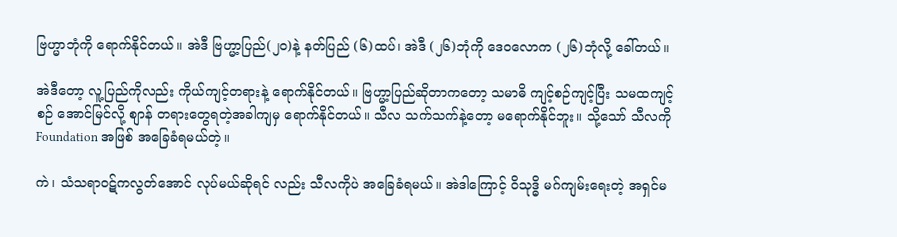ဗြဟ္မာဘုံကို ရောက်နိုင်တယ်။ အဲဒီ ဗြဟ္မာ့ပြည်(၂၀)နဲ့ နတ်ပြည် (၆)ထပ်၊ အဲဒီ (၂၆)ဘုံကို ဒေဝလောက (၂၆)ဘုံလို့ ခေါ်တယ်။

အဲဒီတော့ လူ့ပြည်ကိုလည်း ကိုယ်ကျင့်တရားနဲ့ ရောက်နိုင်တယ်။ ဗြဟ္မာ့ပြည်ဆိုတာကတော့ သမာဓိ ကျင့်စဉ်ကျင့်ပြီး သမထကျင့်စဉ် အောင်မြင်လို့ စျာန် တရားတွေရတဲ့အခါကျမှ ရောက်နိုင်တယ်။ သီလ သက်သက်နဲ့တော့ မရောက်နိုင်ဘူး။ သို့သော် သီလကို Foundation အဖြစ် အခြေခံရမယ်တဲ့။

ကဲ၊ သံသရာဝဋ်ကလွတ်အောင် လုပ်မယ်ဆိုရင် လည်း သီလကိုပဲ အခြေခံရမယ်။ အဲဒါကြောင့် ဝိသုဒ္ဓိ မဂ်ကျမ်းရေးတဲ့ အရှင်မ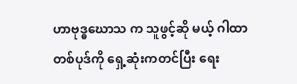ဟာဗုဒ္ဓဃောသ က သူဖွင့်ဆို မယ့် ဂါထာတစ်ပုဒ်ကို ရှေ့ဆုံးကတင်ပြီး ရေး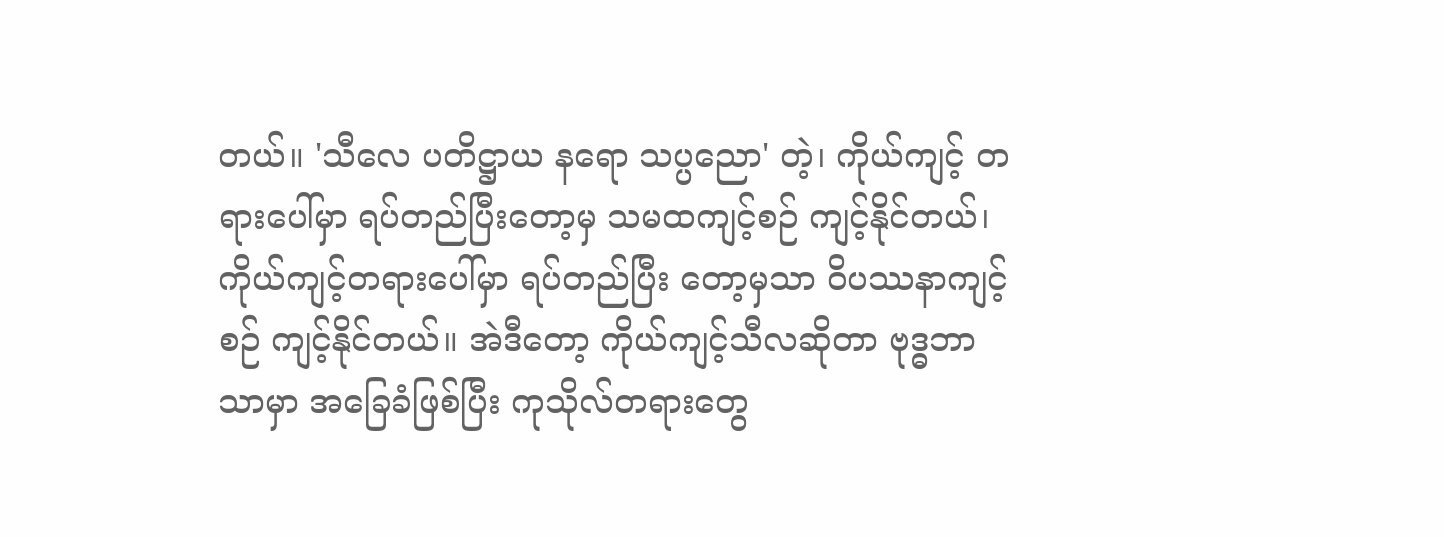တယ်။ 'သီလေ ပတိဋ္ဌာယ နရော သပ္ပညော' တဲ့၊ ကိုယ်ကျင့် တရားပေါ်မှာ ရပ်တည်ပြီးတော့မှ သမထကျင့်စဉ် ကျင့်နိုင်တယ်၊ ကိုယ်ကျင့်တရားပေါ်မှာ ရပ်တည်ပြီး တော့မှသာ ဝိပဿနာကျင့်စဉ် ကျင့်နိုင်တယ်။ အဲဒီတော့ ကိုယ်ကျင့်သီလဆိုတာ ဗုဒ္ဓဘာသာမှာ အခြေခံဖြစ်ပြီး ကုသိုလ်တရားတွေ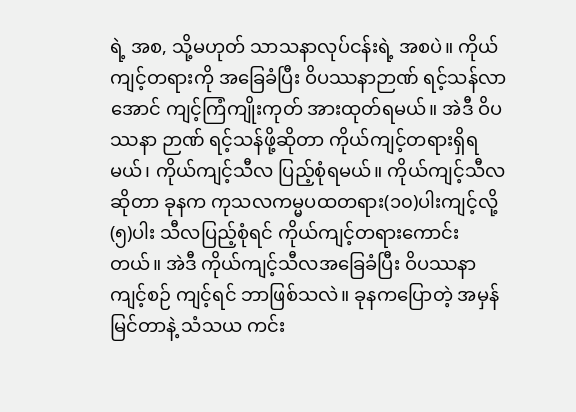ရဲ့ အစ, သို့မဟုတ် သာသနာလုပ်ငန်းရဲ့ အစပဲ။ ကိုယ်ကျင့်တရားကို အခြေခံပြီး ဝိပဿနာဉာဏ် ရင့်သန်လာအောင် ကျင့်ကြံကျိုးကုတ် အားထုတ်ရမယ်။ အဲဒီ ဝိပဿနာ ဉာဏ် ရင့်သန်ဖို့ဆိုတာ ကိုယ်ကျင့်တရားရှိရမယ်၊ ကိုယ်ကျင့်သီလ ပြည့်စုံရမယ်။ ကိုယ်ကျင့်သီလဆိုတာ ခုနက ကုသလကမ္မပထတရား(၁၀)ပါးကျင့်လို့ (၅)ပါး သီလပြည့်စုံရင် ကိုယ်ကျင့်တရားကောင်းတယ်။ အဲဒီ ကိုယ်ကျင့်သီလအခြေခံပြီး ဝိပဿနာကျင့်စဉ် ကျင့်ရင် ဘာဖြစ်သလဲ။ ခုနကပြောတဲ့ အမှန်မြင်တာနဲ့ သံသယ ကင်း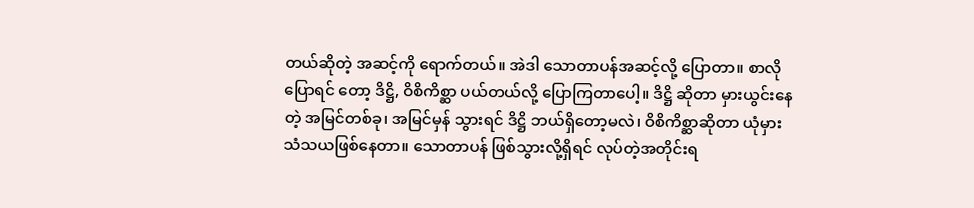တယ်ဆိုတဲ့ အဆင့်ကို ရောက်တယ်။ အဲဒါ သောတာပန်အဆင့်လို့ ပြောတာ။ စာလိုပြောရင် တော့ ဒိဋ္ဌိ, ဝိစိကိစ္ဆာ ပယ်တယ်လို့ ပြောကြတာပေါ့။ ဒိဋ္ဌိ ဆိုတာ မှားယွင်းနေတဲ့ အမြင်တစ်ခု၊ အမြင်မှန် သွားရင် ဒိဋ္ဌိ ဘယ်ရှိတော့မလဲ၊ ဝိစိကိစ္ဆာဆိုတာ ယုံမှား သံသယဖြစ်နေတာ။ သောတာပန် ဖြစ်သွားလို့ရှိရင် လုပ်တဲ့အတိုင်းရ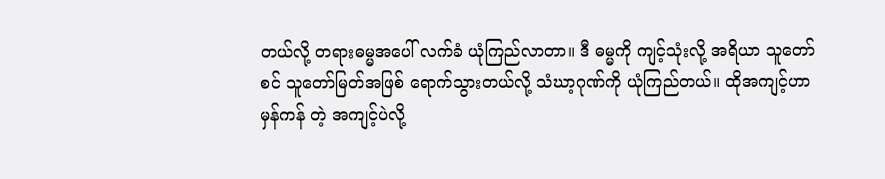တယ်လို့ တရားဓမ္မအပေါ် လက်ခံ ယုံကြည်လာတာ။ ဒီ ဓမ္မကို ကျင့်သုံးလို့ အရိယာ သူတော်စင် သူတော်မြတ်အဖြစ် ရောက်သွားတယ်လို့ သံဃာ့ဂုဏ်ကို ယုံကြည်တယ်။ ထိုအကျင့်ဟာ မှန်ကန် တဲ့ အကျင့်ပဲလို့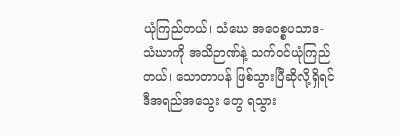ယုံကြည်တယ်၊ သံဃေ အဝေစ္စပသာဒ-သံဃာကို အသိဉာဏ်နဲ့ သက်ဝင်ယုံကြည်တယ်၊ သောတာပန် ဖြစ်သွားပြီဆိုလို့ရှိရင် ဒီအရည်အသွေး တွေ ရသွား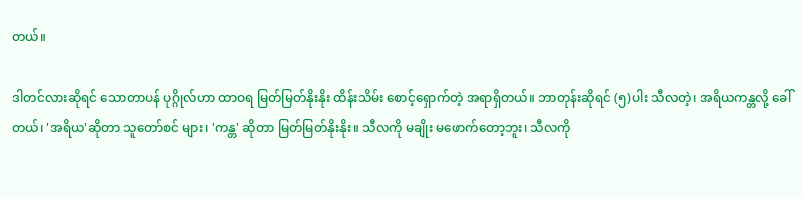တယ်။

ဒါတင်လားဆိုရင် သောတာပန် ပုဂ္ဂိုလ်ဟာ ထာဝရ မြတ်မြတ်နိုးနိုး ထိန်းသိမ်း စောင့်ရှောက်တဲ့ အရာရှိတယ်။ ဘာတုန်းဆိုရင် (၅)ပါး သီလတဲ့၊ အရိယကန္တလို့ ခေါ်တယ်၊ 'အရိယ'ဆိုတာ သူတော်စင် များ၊ 'ကန္တ' ဆိုတာ မြတ်မြတ်နိုးနိုး။ သီလကို မချိုး မဖောက်တော့ဘူး၊ သီလကို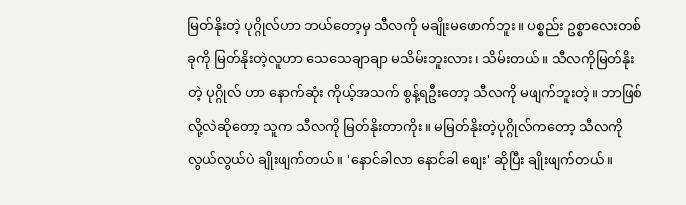မြတ်နိုးတဲ့ ပုဂ္ဂိုလ်ဟာ ဘယ်တော့မှ သီလကို မချိုးမဖောက်ဘူး။ ပစ္စည်း ဥစ္စာလေးတစ်ခုကို မြတ်နိုးတဲ့လူဟာ သေသေချာချာ မသိမ်းဘူးလား၊ သိမ်းတယ်။ သီလကိုမြတ်နိုးတဲ့ ပုဂ္ဂိုလ် ဟာ နောက်ဆုံး ကိုယ့်အသက် စွန့်ရဦးတော့ သီလကို မဖျက်ဘူးတဲ့။ ဘာဖြစ်လို့လဲဆိုတော့ သူက သီလကို မြတ်နိုးတာကိုး။ မမြတ်နိုးတဲ့ပုဂ္ဂိုလ်ကတော့ သီလကို လွယ်လွယ်ပဲ ချိုးဖျက်တယ်။ 'နောင်ခါလာ နောင်ခါ စျေး' ဆိုပြီး ချိုးဖျက်တယ်။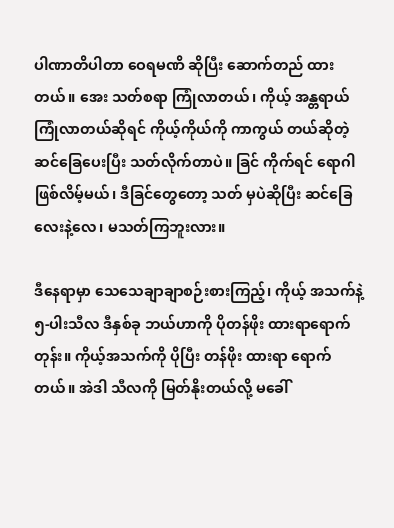ပါဏာတိပါတာ ဝေရမဏိ ဆိုပြီး ဆောက်တည် ထားတယ်။ အေး သတ်စရာ ကြုံလာတယ်၊ ကိုယ့် အန္တရာယ်ကြုံလာတယ်ဆိုရင် ကိုယ့်ကိုယ်ကို ကာကွယ် တယ်ဆိုတဲ့ ဆင်ခြေပေးပြီး သတ်လိုက်တာပဲ။ ခြင် ကိုက်ရင် ရောဂါဖြစ်လိမ့်မယ်၊ ဒီခြင်တွေတော့ သတ် မှပဲဆိုပြီး ဆင်ခြေလေးနဲ့လေ၊ မသတ်ကြဘူးလား။

ဒီနေရာမှာ သေသေချာချာစဉ်းစားကြည့်၊ ကိုယ့် အသက်နဲ့ ၅-ပါးသီလ ဒီနှစ်ခု ဘယ်ဟာကို ပိုတန်ဖိုး ထားရာရောက်တုန်း။ ကိုယ့်အသက်ကို ပိုပြီး တန်ဖိုး ထားရာ ရောက်တယ်။ အဲဒါ သီလကို မြတ်နိုးတယ်လို့ မခေါ်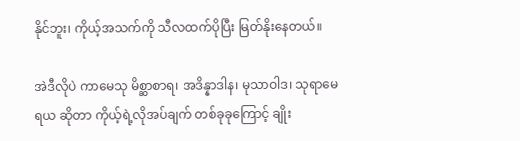နိုင်ဘူး၊ ကိုယ့်အသက်ကို သီလထက်ပိုပြီး မြတ်နိုးနေတယ်။

အဲဒီလိုပဲ ကာမေသု မိစ္ဆာစာရ၊ အဒိန္နာဒါန၊ မုသာဝါဒ၊ သုရာမေရယ ဆိုတာ ကိုယ့်ရဲ့လိုအပ်ချက် တစ်ခုခုကြောင့် ချိုး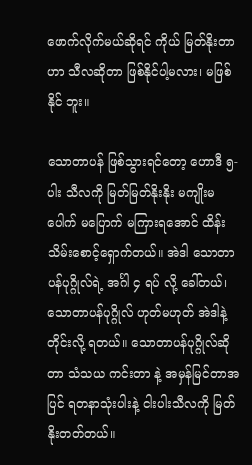ဖောက်လိုက်မယ်ဆိုရင် ကိုယ် မြတ်နိုးတာဟာ သီလဆိုတာ ဖြစ်နိုင်ပါ့မလား၊ မဖြစ်နိုင် ဘူး။

သောတာပန် ဖြစ်သွားရင်တော့ ဟောဒီ ၅-ပါး သီလကို မြတ်မြတ်နိုးနိုး မကျိုးမပေါက် မပြောက် မကြားရအောင် ထိန်းသိမ်းစောင့်ရှောက်တယ်။ အဲဒါ သောတာပန်ပုဂ္ဂိုလ်ရဲ့ အင်္ဂါ ၄ ရပ် လို့ ခေါ်တယ်၊ သောတာပန်ပုဂ္ဂိုလ် ဟုတ်မဟုတ် အဲဒါနဲ့ တိုင်းလို့ ရတယ်။ သောတာပန်ပုဂ္ဂိုလ်ဆိုတာ သံသယ ကင်းတာ နဲ့ အမှန်မြင်တာအပြင် ရတနာသုံးပါးနဲ့ ငါးပါးသီလကို မြတ်နိုးတတ်တယ်။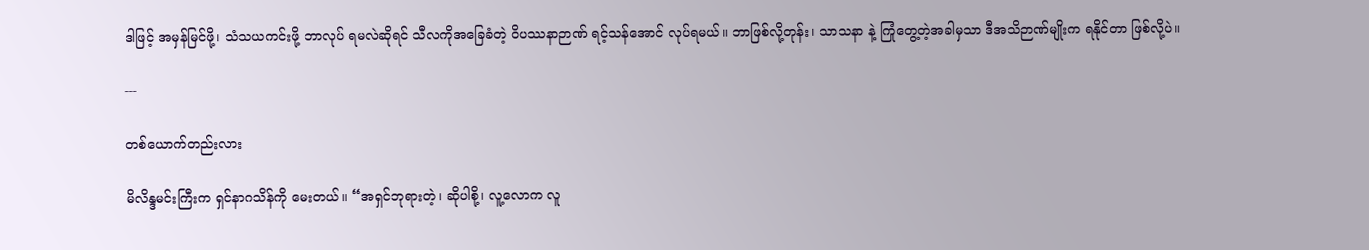ဒါဖြင့် အမှန်မြင်ဖို့၊ သံသယကင်းဖို့ ဘာလုပ် ရမလဲဆိုရင် သီလကိုအခြေခံတဲ့ ဝိပဿနာဉာဏ် ရင့်သန်အောင် လုပ်ရမယ်။ ဘာဖြစ်လို့တုန်း၊ သာသနာ နဲ့ ကြုံတွေ့တဲ့အခါမှသာ ဒီအသိဉာဏ်မျိုးက ရနိုင်တာ ဖြစ်လို့ပဲ။

---

တစ်ယောက်တည်းလား

မိလိန္ဒမင်းကြီးက ရှင်နာဂသိန်ကို မေးတယ်။ “အရှင်ဘုရားတဲ့၊ ဆိုပါစို့၊ လူ့လောက လူ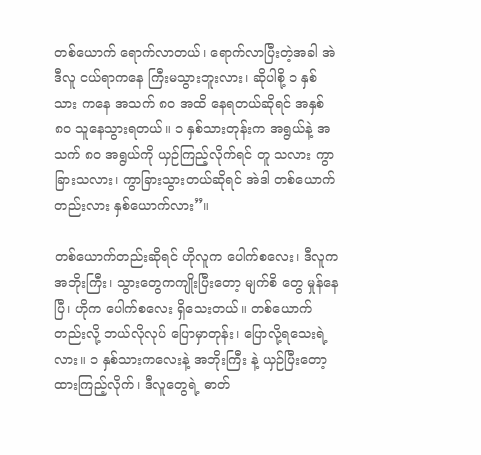တစ်ယောက် ရောက်လာတယ်၊ ရောက်လာပြီးတဲ့အခါ အဲဒီလူ ငယ်ရာကနေ ကြီးမသွားဘူးလား၊ ဆိုပါစို့ ၁ နှစ်သား ကနေ အသက် ၈၀ အထိ နေရတယ်ဆိုရင် အနှစ် ၈၀ သူနေသွားရတယ်။ ၁ နှစ်သားတုန်းက အရွယ်နဲ့ အသက် ၈၀ အရွယ်ကို ယှဉ်ကြည့်လိုက်ရင် တူ သလား ကွာခြားသလား၊ ကွာခြားသွားတယ်ဆိုရင် အဲဒါ တစ်ယောက်တည်းလား နှစ်ယောက်လား”။

တစ်ယောက်တည်းဆိုရင် ဟိုလူက ပေါက်စလေး၊ ဒီလူကအဘိုးကြီး၊ သွားတွေကကျိုးပြီးတော့ မျက်စိ တွေ မှုန်နေပြီ၊ ဟိုက ပေါက်စလေး ရှိသေးတယ်။ တစ်ယောက်တည်းလို့ ဘယ်လိုလုပ် ပြောမှာတုန်း၊ ပြောလို့ရသေးရဲ့လား။ ၁ နှစ်သားကလေးနဲ့ အဘိုးကြီး နဲ့ ယှဉ်ပြီးတော့ ထားကြည့်လိုက်၊ ဒီလူတွေရဲ့ ဓာတ်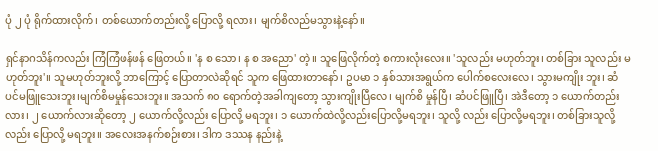ပုံ ၂ ပုံ ရိုက်ထားလိုက်၊ တစ်ယောက်တည်းလို့ ပြောလို့ ရလား၊ မျက်စိလည်မသွားနဲ့နော်။

ရှင်နာဂသိန်ကလည်း ကြံကြံဖန်ဖန် ဖြေတယ်။ 'န စ သော၊ န စ အညော' တဲ့။ သူဖြေလိုက်တဲ့ စကားလုံးလေး။ 'သူလည်း မဟုတ်ဘူး၊ တစ်ခြား သူလည်း မဟုတ်ဘူး'။ သူမဟုတ်ဘူးလို့ ဘာကြောင့် ပြောတာလဲဆိုရင် သူက ဖြေထားတာနော်၊ ဥပမာ ၁ နှစ်သားအရွယ်က ပေါက်စလေးလေ၊ သွားမကျိုး ဘူး၊ ဆံပင်မဖြူသေးဘူး၊မျက်စိမမှုန်သေးဘူး။ အသက် ၈၀ ရောက်တဲ့အခါကျတော့ သွားကျိုးပြီလေ၊ မျက်စိ မှုန်ပြီ၊ ဆံပင်ဖြူပြီ၊ အဲဒီတော့ ၁ ယောက်တည်းလား၊ ၂ ယောက်လားဆိုတော့ ၂ ယောက်လို့လည်း ပြောလို့ မရဘူး၊ ၁ ယောက်ထဲလို့လည်းပြောလို့မရဘူး၊ သူလို့ လည်း ပြောလို့မရဘူး၊ တစ်ခြားသူလို့လည်း ပြောလို့ မရဘူး။ အလေးအနက်စဉ်းစား၊ ဒါက ဒဿန နည်းနဲ့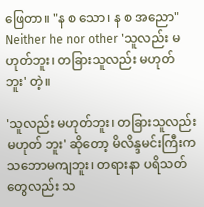ဖြေတာ။ "န စ သော၊ န စ အညော" Neither he nor other 'သူလည်း မဟုတ်ဘူး၊ တခြားသူလည်း မဟုတ်ဘူး' တဲ့။

'သူလည်း မဟုတ်ဘူး၊ တခြားသူလည်း မဟုတ် ဘူး' ဆိုတော့ မိလိန္ဒမင်းကြီးက သဘောမကျဘူး၊ တရားနာ ပရိသတ်တွေလည်း သ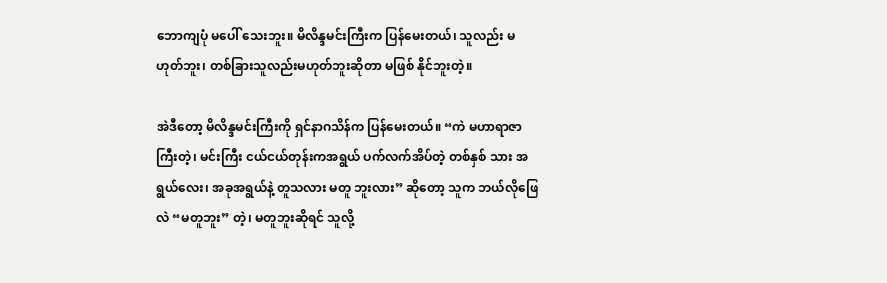ဘောကျပုံ မပေါ် သေးဘူး။ မိလိန္ဒမင်းကြီးက ပြန်မေးတယ်၊ သူလည်း မဟုတ်ဘူး၊ တစ်ခြားသူလည်းမဟုတ်ဘူးဆိုတာ မဖြစ် နိုင်ဘူးတဲ့။

အဲဒီတော့ မိလိန္ဒမင်းကြီးကို ရှင်နာဂသိန်က ပြန်မေးတယ်။ “ကဲ မဟာရာဇာကြီးတဲ့၊ မင်းကြီး ငယ်ငယ်တုန်းကအရွယ် ပက်လက်အိပ်တဲ့ တစ်နှစ် သား အရွယ်လေး၊ အခုအရွယ်နဲ့ တူသလား မတူ ဘူးလား” ဆိုတော့ သူက ဘယ်လိုဖြေလဲ “မတူဘူး” တဲ့၊ မတူဘူးဆိုရင် သူလို့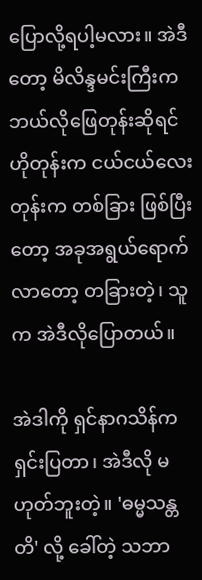ပြောလို့ရပါ့မလား။ အဲဒီ တော့ မိလိန္ဒမင်းကြီးက ဘယ်လိုဖြေတုန်းဆိုရင် ဟိုတုန်းက ငယ်ငယ်လေးတုန်းက တစ်ခြား ဖြစ်ပြီး တော့ အခုအရွယ်ရောက်လာတော့ တခြားတဲ့၊ သူက အဲဒီလိုပြောတယ်။

အဲဒါကို ရှင်နာဂသိန်က ရှင်းပြတာ၊ အဲဒီလို မဟုတ်ဘူးတဲ့။ 'ဓမ္မသန္တတိ' လို့ ခေါ်တဲ့ သဘာ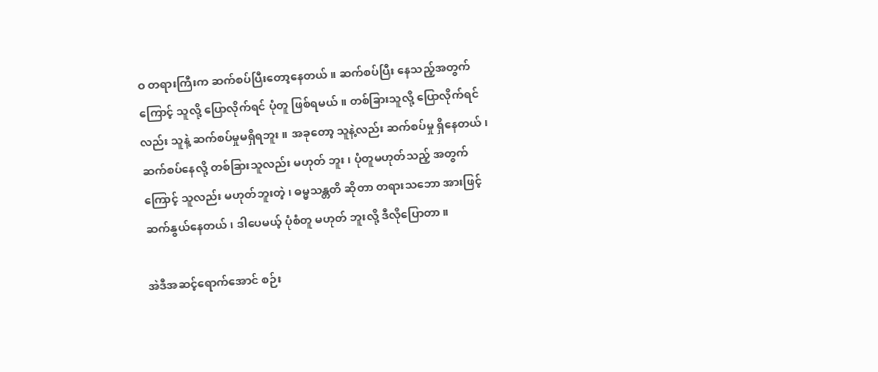ဝ တရားကြီးက ဆက်စပ်ပြီးတော့နေတယ်။ ဆက်စပ်ပြီး နေသည့်အတွက်ကြောင့် သူလို့ ပြောလိုက်ရင် ပုံတူ ဖြစ်ရမယ်။ တစ်ခြားသူလို့ ပြောလိုက်ရင်လည်း သူနဲ့ ဆက်စပ်မှုမရှိရဘူး။ အခုတော့ သူနဲ့လည်း ဆက်စပ်မှု ရှိနေတယ်၊ ဆက်စပ်နေလို့ တစ်ခြားသူလည်း မဟုတ် ဘူး၊ ပုံတူမဟုတ်သည့် အတွက်ကြောင့် သူလည်း မဟုတ်ဘူးတဲ့၊ ဓမ္မသန္တတိ ဆိုတာ တရားသဘော အားဖြင့် ဆက်နွယ်နေတယ်၊ ဒါပေမယ့် ပုံစံတူ မဟုတ် ဘူးလို့ ဒီလိုပြောတာ။

အဲဒီအဆင့်ရောက်အောင် စဉ်း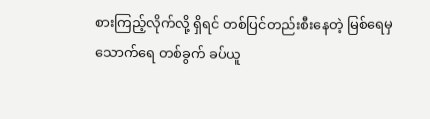စားကြည့်လိုက်လို့ ရှိရင် တစ်ပြင်တည်းစီးနေတဲ့ မြစ်ရေမှ သောက်ရေ တစ်ခွက် ခပ်ယူ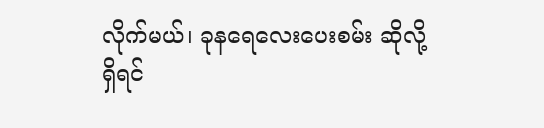လိုက်မယ်၊ ခုနရေလေးပေးစမ်း ဆိုလို့ ရှိရင်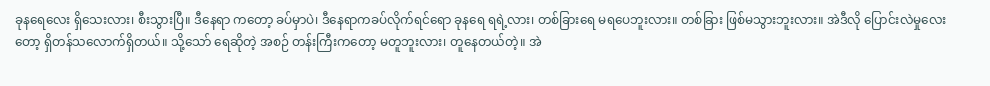ခုနရေလေး ရှိသေးလား၊ စီးသွားပြီ။ ဒီနေရာ ကတော့ ခပ်မှာပဲ၊ ဒီနေရာကခပ်လိုက်ရင်ရော ခုနရေ ရရဲ့လား၊ တစ်ခြားရေ မရပေဘူးလား။ တစ်ခြား ဖြစ်မသွားဘူးလား။ အဲဒီလို ပြောင်းလဲမှုလေးတော့ ရှိတန်သလောက်ရှိတယ်။ သို့သော် ရေဆိုတဲ့ အစဉ် တန်းကြီးကတော့ မတူဘူးလား၊ တူနေတယ်တဲ့။ အဲ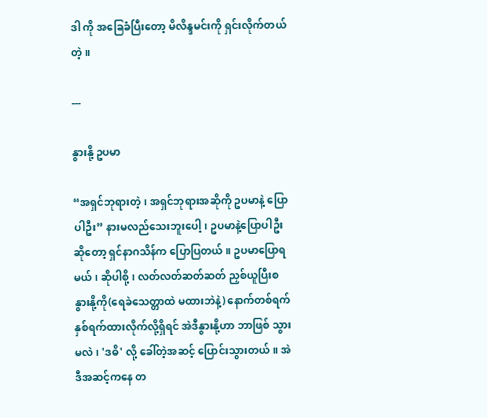ဒါ ကို အခြေခံပြီးတော့ မိလိန္ဒမင်းကို ရှင်းလိုက်တယ်တဲ့။

---

နွားနို့ ဥပမာ

“အရှင်ဘုရားတဲ့၊ အရှင်ဘုရားအဆိုကို ဥပမာနဲ့ ပြောပါဦး” နားမလည်သေးဘူးပေါ့၊ ဥပမာနဲ့ပြောပါဦး ဆိုတော့ ရှင်နာဂသိန်က ပြောပြတယ်။ ဥပမာပြောရ မယ်၊ ဆိုပါစို့၊ လတ်လတ်ဆတ်ဆတ် ညှစ်ယူပြီးစ နွားနို့ကို(ရေခဲသေတ္တာထဲ မထားဘဲနဲ့) နောက်တစ်ရက် နှစ်ရက်ထားလိုက်လို့ရှိရင် အဲဒီနွားနို့ဟာ ဘာဖြစ် သွားမလဲ၊ 'ဒဓိ' လို့ ခေါ်တဲ့အဆင့် ပြောင်းသွားတယ်။ အဲဒီအဆင့်ကနေ တ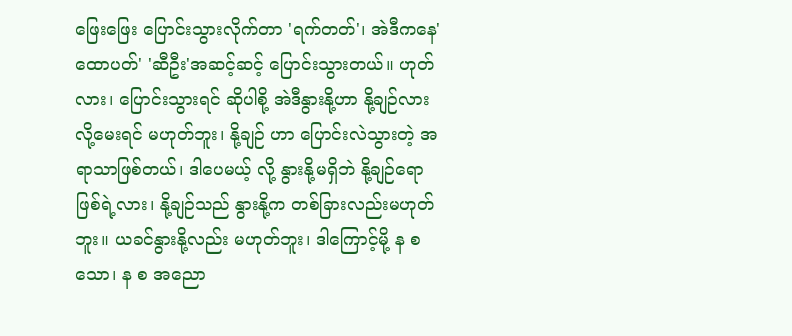ဖြေးဖြေး ပြောင်းသွားလိုက်တာ 'ရက်တတ်'၊ အဲဒီကနေ'ထောပတ်' 'ဆီဦး'အဆင့်ဆင့် ပြောင်းသွားတယ်။ ဟုတ်လား၊ ပြောင်းသွားရင် ဆိုပါစို့ အဲဒီနွားနို့ဟာ နို့ချဉ်လားလို့မေးရင် မဟုတ်ဘူး၊ နို့ချဉ် ဟာ ပြောင်းလဲသွားတဲ့ အရာသာဖြစ်တယ်၊ ဒါပေမယ့် လို့ နွားနို့မရှိဘဲ နို့ချဉ်ရော ဖြစ်ရဲ့လား၊ နို့ချဉ်သည် နွားနို့က တစ်ခြားလည်းမဟုတ်ဘူး။ ယခင်နွားနို့လည်း မဟုတ်ဘူး၊ ဒါကြောင့်မို့ န စ သော၊ န စ အညော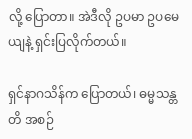လို့ ပြောတာ။ အဲဒီလို ဥပမာ ဥပမေယျနဲ့ ရှင်းပြလိုက်တယ်။

ရှင်နာဂသိန်က ပြောတယ်၊ ဓမ္မသန္တတိ အစဉ်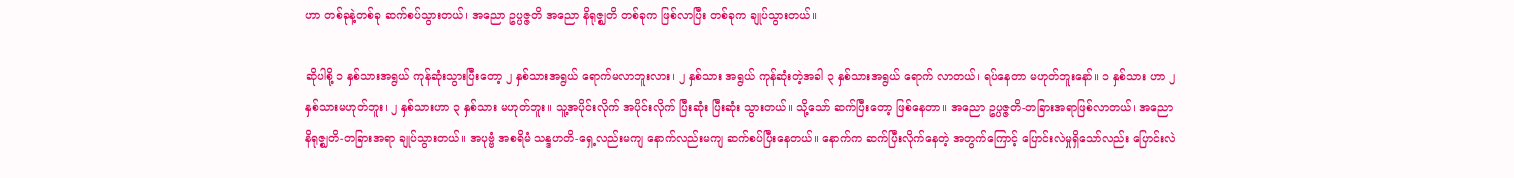ဟာ တစ်ခုနဲ့တစ်ခု ဆက်စပ်သွားတယ်၊ အညော ဥပ္ပဇ္ဇတိ အညော နိရုဇ္ဈတိ တစ်ခုက ဖြစ်လာပြီး တစ်ခုက ချုပ်သွားတယ်။

ဆိုပါစို့ ၁ နှစ်သားအရွယ် ကုန်ဆုံးသွားပြီးတော့ ၂ နှစ်သားအရွယ် ရောက်မလာဘူးလား၊ ၂ နှစ်သား အရွယ် ကုန်ဆုံးတဲ့အခါ ၃ နှစ်သားအရွယ် ရောက် လာတယ်၊ ရပ်နေတာ မဟုတ်ဘူးနော်။ ၁ နှစ်သား ဟာ ၂ နှစ်သားမဟုတ်ဘူး၊ ၂ နှစ်သားဟာ ၃ နှစ်သား မဟုတ်ဘူး။ သူ့အပိုင်းလိုက် အပိုင်းလိုက် ပြီးဆုံး ပြီးဆုံး သွားတယ်။ သို့သော် ဆက်ပြီးတော့ ဖြစ်နေတာ။ အညော ဥပ္ပဇ္ဇတိ-တခြားအရာဖြစ်လာတယ်၊ အညော နိရုဇ္ဈတိ-တခြားအရာ ချုပ်သွားတယ်။ အပုဗ္ဗံ အစရိမံ သန္ဒဟတိ-ရှေ့လည်းမကျ နောက်လည်းမကျ ဆက်စပ်ပြီးနေတယ်။ နောက်က ဆက်ပြီးလိုက်နေတဲ့ အတွက်ကြောင့် ပြောင်းလဲမှုရှိသော်လည်း ပြောင်းလဲ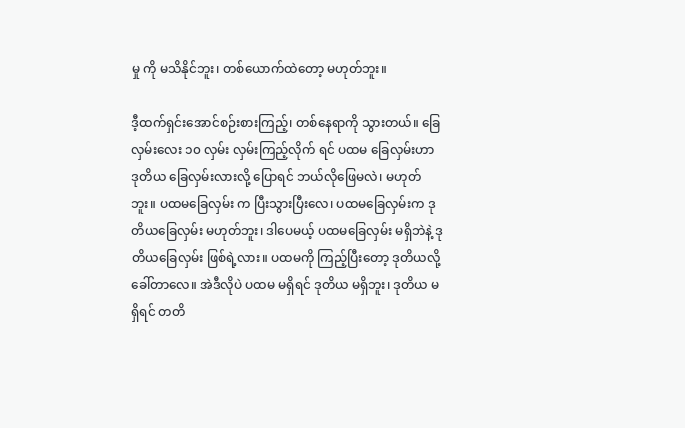မှု ကို မသိနိုင်ဘူး၊ တစ်ယောက်ထဲတော့ မဟုတ်ဘူး။

ဒီ့ထက်ရှင်းအောင်စဉ်းစားကြည့်၊ တစ်နေရာကို သွားတယ်။ ခြေလှမ်းလေး ၁၀ လှမ်း လှမ်းကြည့်လိုက် ရင် ပထမ ခြေလှမ်းဟာ ဒုတိယ ခြေလှမ်းလားလို့ ပြောရင် ဘယ်လိုဖြေမလဲ၊ မဟုတ်ဘူး။ ပထမခြေလှမ်း က ပြီးသွားပြီးလေ၊ ပထမခြေလှမ်းက ဒုတိယခြေလှမ်း မဟုတ်ဘူး၊ ဒါပေမယ့် ပထမခြေလှမ်း မရှိဘဲနဲ့ ဒုတိယခြေလှမ်း ဖြစ်ရဲ့လား။ ပထမကို ကြည့်ပြီးတော့ ဒုတိယလို့ ခေါ်တာလေ။ အဲဒီလိုပဲ ပထမ မရှိရင် ဒုတိယ မရှိဘူး၊ ဒုတိယ မရှိရင် တတိ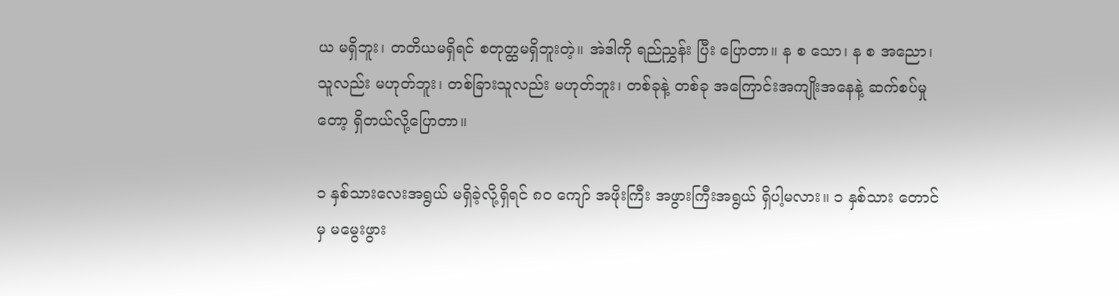ယ မရှိဘူး၊ တတိယမရှိရင် စတုတ္ထမရှိဘူးတဲ့။ အဲဒါကို ရည်ညွှန်း ပြီး ပြောတာ။ န စ သော၊ န စ အညော၊ သူလည်း မဟုတ်ဘူး၊ တစ်ခြားသူလည်း မဟုတ်ဘူး၊ တစ်ခုနဲ့ တစ်ခု အကြောင်းအကျိုးအနေနဲ့ ဆက်စပ်မှုတော့ ရှိတယ်လို့ပြောတာ။

၁ နှစ်သားလေးအရွယ် မရှိခဲ့လို့ရှိရင် ၈၀ ကျော် အဖိုးကြီး အဖွားကြီးအရွယ် ရှိပါ့မလား။ ၁ နှစ်သား တောင်မှ မမွေးဖွား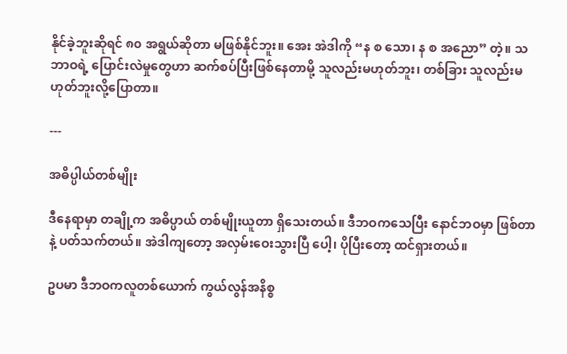နိုင်ခဲ့ဘူးဆိုရင် ၈၀ အရွယ်ဆိုတာ မဖြစ်နိုင်ဘူး။ အေး အဲဒါကို “န စ သော၊ န စ အညော” တဲ့။ သဘာဝရဲ့ ပြောင်းလဲမှုတွေဟာ ဆက်စပ်ပြီးဖြစ်နေတာမို့ သူလည်းမဟုတ်ဘူး၊ တစ်ခြား သူလည်းမဟုတ်ဘူးလို့ပြောတာ။

---

အဓိပ္ပါယ်တစ်မျိုး

ဒီနေရာမှာ တချို့က အဓိပ္ပာယ် တစ်မျိုးယူတာ ရှိသေးတယ်။ ဒီဘဝကသေပြီး နောင်ဘဝမှာ ဖြစ်တာနဲ့ ပတ်သက်တယ်။ အဲဒါကျတော့ အလှမ်းဝေးသွားပြီ ပေါ့၊ ပိုပြီးတော့ ထင်ရှားတယ်။

ဥပမာ ဒီဘဝကလူတစ်ယောက် ကွယ်လွန်အနိစ္စ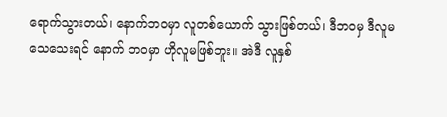ရောက်သွားတယ်၊ နောက်ဘဝမှာ လူတစ်ယောက် သွားဖြစ်တယ်၊ ဒီဘဝမှ ဒီလူမသေသေးရင် နောက် ဘဝမှာ ဟိုလူမဖြစ်ဘူး။ အဲဒီ လူနှစ်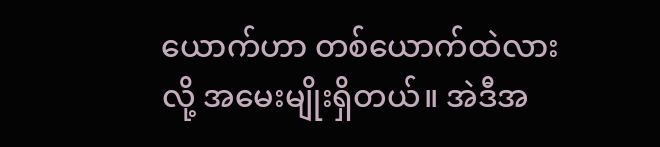ယောက်ဟာ တစ်ယောက်ထဲလားလို့ အမေးမျိုးရှိတယ်။ အဲဒီအ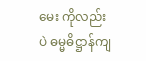မေး ကိုလည်းပဲ ဓမ္မဓိဋ္ဌာန်ကျ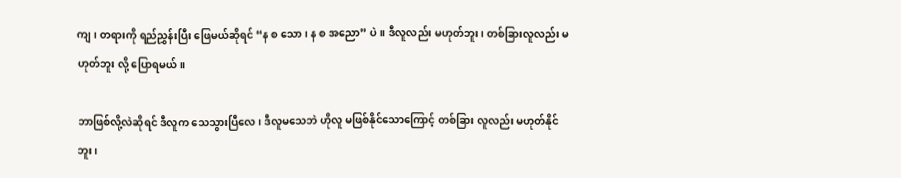ကျ၊ တရားကို ရည်ညွှန်းပြီး ဖြေမယ်ဆိုရင် “န စ သော၊ န စ အညော” ပဲ။ ဒီလူလည်း မဟုတ်ဘူး၊ တစ်ခြားလူလည်း မဟုတ်ဘူး လို့ ပြောရမယ်။

ဘာဖြစ်လို့လဲဆိုရင် ဒီလူက သေသွားပြီလေ၊ ဒီလူမသေဘဲ ဟိုလူ မဖြစ်နိုင်သောကြောင့် တစ်ခြား လူလည်း မဟုတ်နိုင်ဘူး၊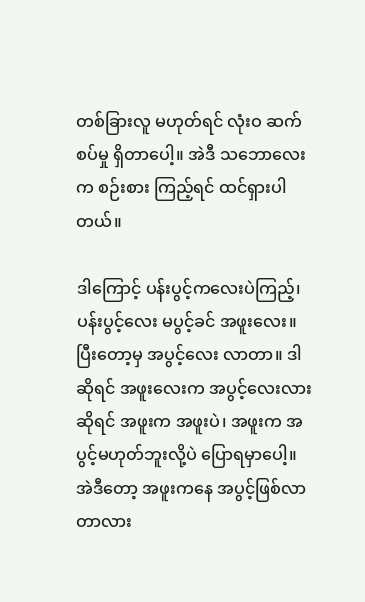တစ်ခြားလူ မဟုတ်ရင် လုံးဝ ဆက်စပ်မှု ရှိတာပေါ့။ အဲဒီ သဘောလေးက စဉ်းစား ကြည့်ရင် ထင်ရှားပါတယ်။

ဒါကြောင့် ပန်းပွင့်ကလေးပဲကြည့်၊ ပန်းပွင့်လေး မပွင့်ခင် အဖူးလေး။ ပြီးတော့မှ အပွင့်လေး လာတာ။ ဒါဆိုရင် အဖူးလေးက အပွင့်လေးလားဆိုရင် အဖူးက အဖူးပဲ၊ အဖူးက အပွင့်မဟုတ်ဘူးလို့ပဲ ပြောရမှာပေါ့။ အဲဒီတော့ အဖူးကနေ အပွင့်ဖြစ်လာတာလား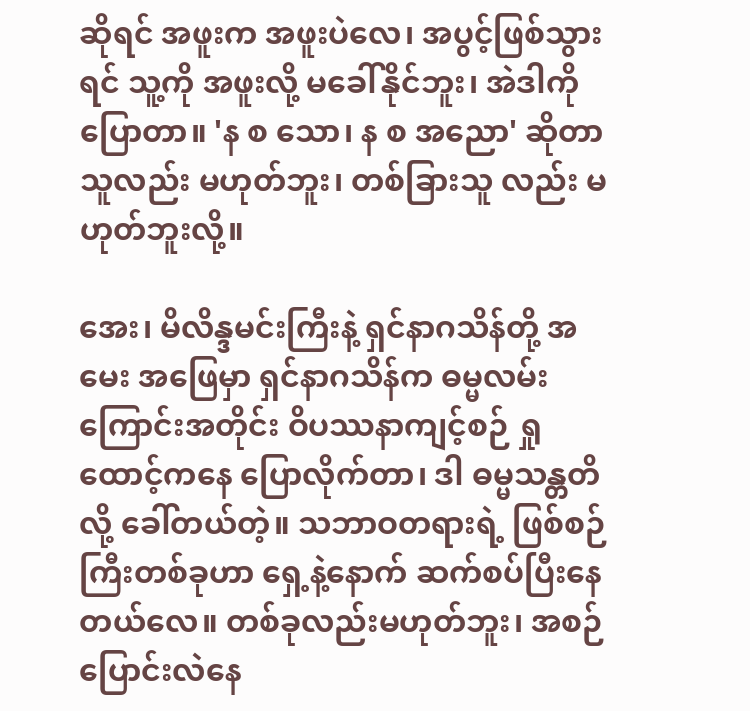ဆိုရင် အဖူးက အဖူးပဲလေ၊ အပွင့်ဖြစ်သွားရင် သူ့ကို အဖူးလို့ မခေါ်နိုင်ဘူး၊ အဲဒါကိုပြောတာ။ 'န စ သော၊ န စ အညော' ဆိုတာ သူလည်း မဟုတ်ဘူး၊ တစ်ခြားသူ လည်း မဟုတ်ဘူးလို့။

အေး၊ မိလိန္ဒမင်းကြီးနဲ့ ရှင်နာဂသိန်တို့ အမေး အဖြေမှာ ရှင်နာဂသိန်က ဓမ္မလမ်းကြောင်းအတိုင်း ဝိပဿနာကျင့်စဉ် ရှုထောင့်ကနေ ပြောလိုက်တာ၊ ဒါ ဓမ္မသန္တတိ လို့ ခေါ်တယ်တဲ့။ သဘာဝတရားရဲ့ ဖြစ်စဉ် ကြီးတစ်ခုဟာ ရှေ့နဲ့နောက် ဆက်စပ်ပြီးနေတယ်လေ။ တစ်ခုလည်းမဟုတ်ဘူး၊ အစဉ်ပြောင်းလဲနေ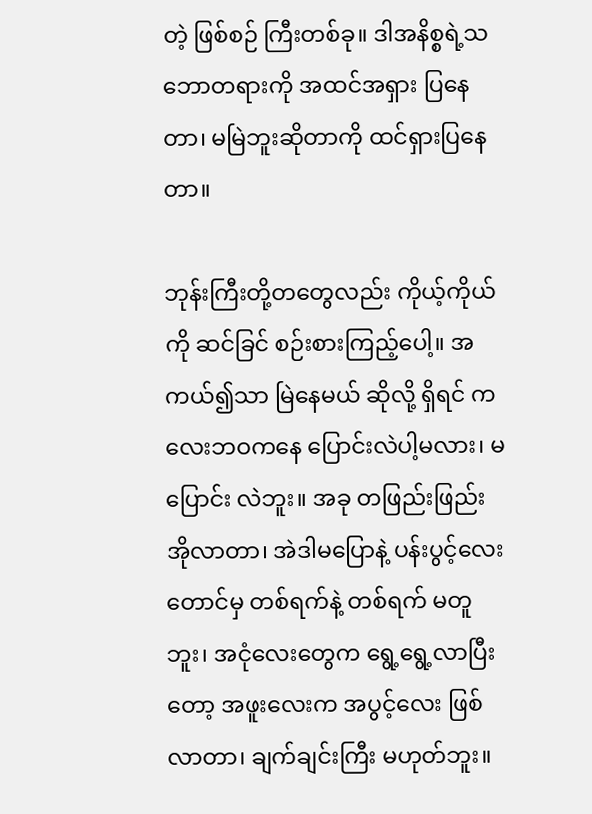တဲ့ ဖြစ်စဉ် ကြီးတစ်ခု။ ဒါအနိစ္စရဲ့သဘောတရားကို အထင်အရှား ပြနေတာ၊ မမြဲဘူးဆိုတာကို ထင်ရှားပြနေတာ။

ဘုန်းကြီးတို့တတွေလည်း ကိုယ့်ကိုယ်ကို ဆင်ခြင် စဉ်းစားကြည့်ပေါ့။ အကယ်၍သာ မြဲနေမယ် ဆိုလို့ ရှိရင် ကလေးဘဝကနေ ပြောင်းလဲပါ့မလား၊ မပြောင်း လဲဘူး။ အခု တဖြည်းဖြည်း အိုလာတာ၊ အဲဒါမပြောနဲ့ ပန်းပွင့်လေးတောင်မှ တစ်ရက်နဲ့ တစ်ရက် မတူဘူး၊ အငုံလေးတွေက ရွေ့ရွေ့လာပြီးတော့ အဖူးလေးက အပွင့်လေး ဖြစ်လာတာ၊ ချက်ချင်းကြီး မဟုတ်ဘူး။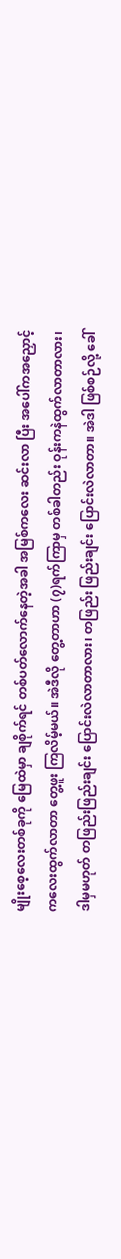မျိုးစေ့လေးတစ်ခုကို မြေထဲမှာ ချစိုက်ရင် တစ်ပတ်လောက်နေတဲ့အခါ အမြစ်ကလေး ဆင်းလာ ပြီး အပေါ်ကအညှောင့်ကလေးထွက်လာတာ တွေ့ဖူး ကြလိမ့်မယ်။ အဲဒီလို တွေ့တာဟာ (၇)ရက်ကြာမှ တစ်ခါတည်း ဝုန်းကနဲထွက်လာတာလား၊ ဒါမှမဟုတ် တဖြည်းဖြည်းချင်း ပြောင်းလဲလာတာလား၊ တဖြည်း ဖြည်းချင်း ပြောင်းလဲလာတာ။ အဲဒါ ဖြစ်စဉ်လို့ ခေါ်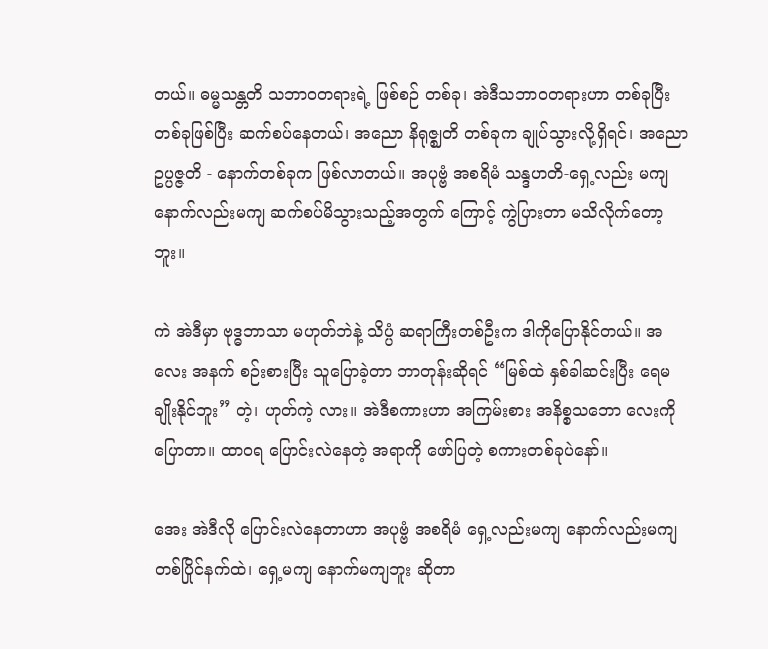တယ်။ ဓမ္မသန္တတိ သဘာဝတရားရဲ့ ဖြစ်စဉ် တစ်ခု၊ အဲဒီသဘာဝတရားဟာ တစ်ခုပြီးတစ်ခုဖြစ်ပြီး ဆက်စပ်နေတယ်၊ အညော နိရုဇ္ဈတိ တစ်ခုက ချုပ်သွားလို့ရှိရင်၊ အညော ဥပ္ပဇ္ဇတိ - နောက်တစ်ခုက ဖြစ်လာတယ်။ အပုဗ္ဗံ အစရိမံ သန္ဒဟတိ-ရှေ့လည်း မကျ နောက်လည်းမကျ ဆက်စပ်မိသွားသည့်အတွက် ကြောင့် ကွဲပြားတာ မသိလိုက်တော့ဘူး။

ကဲ အဲဒီမှာ ဗုဒ္ဓဘာသာ မဟုတ်ဘဲနဲ့ သိပ္ပံ ဆရာကြီးတစ်ဦးက ဒါကိုပြောနိုင်တယ်။ အလေး အနက် စဉ်းစားပြီး သူပြောခဲ့တာ ဘာတုန်းဆိုရင် “မြစ်ထဲ နှစ်ခါဆင်းပြီး ရေမချိုးနိုင်ဘူး” တဲ့၊ ဟုတ်ကဲ့ လား။ အဲဒီစကားဟာ အကြမ်းစား အနိစ္စသဘော လေးကို ပြောတာ။ ထာဝရ ပြောင်းလဲနေတဲ့ အရာကို ဖော်ပြတဲ့ စကားတစ်ခုပဲနော်။

အေး အဲဒီလို ပြောင်းလဲနေတာဟာ အပုဗ္ဗံ အစရိမံ ရှေ့လည်းမကျ နောက်လည်းမကျ တစ်ပြိုင်နက်ထဲ၊ ရှေ့မကျ နောက်မကျဘူး ဆိုတာ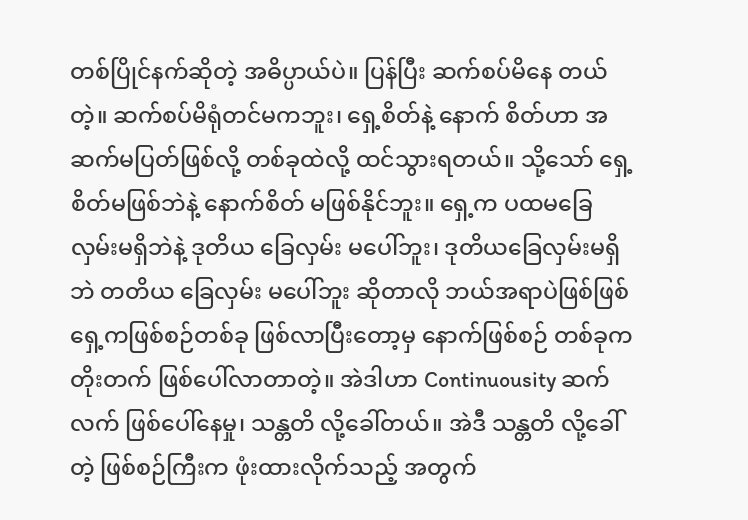တစ်ပြိုင်နက်ဆိုတဲ့ အဓိပ္ပာယ်ပဲ။ ပြန်ပြီး ဆက်စပ်မိနေ တယ်တဲ့။ ဆက်စပ်မိရုံတင်မကဘူး၊ ရှေ့စိတ်နဲ့ နောက် စိတ်ဟာ အဆက်မပြတ်ဖြစ်လို့ တစ်ခုထဲလို့ ထင်သွားရတယ်။ သို့သော် ရှေ့စိတ်မဖြစ်ဘဲနဲ့ နောက်စိတ် မဖြစ်နိုင်ဘူး။ ရှေ့က ပထမခြေလှမ်းမရှိဘဲနဲ့ ဒုတိယ ခြေလှမ်း မပေါ်ဘူး၊ ဒုတိယခြေလှမ်းမရှိဘဲ တတိယ ခြေလှမ်း မပေါ်ဘူး ဆိုတာလို ဘယ်အရာပဲဖြစ်ဖြစ် ရှေ့ကဖြစ်စဉ်တစ်ခု ဖြစ်လာပြီးတော့မှ နောက်ဖြစ်စဉ် တစ်ခုက တိုးတက် ဖြစ်ပေါ်လာတာတဲ့။ အဲဒါဟာ Continuousity ဆက်လက် ဖြစ်ပေါ်နေမှု၊ သန္တတိ လို့ခေါ်တယ်။ အဲဒီ သန္တတိ လို့ခေါ်တဲ့ ဖြစ်စဉ်ကြီးက ဖုံးထားလိုက်သည့် အတွက်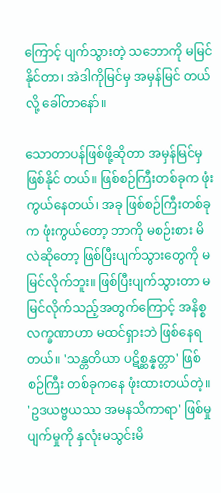ကြောင့် ပျက်သွားတဲ့ သဘောကို မမြင်နိုင်တာ၊ အဲဒါကိုမြင်မှ အမှန်မြင် တယ်လို့ ခေါ်တာနော်။

သောတာပန်ဖြစ်ဖို့ဆိုတာ အမှန်မြင်မှ ဖြစ်နိုင် တယ်။ ဖြစ်စဉ်ကြီးတစ်ခုက ဖုံးကွယ်နေတယ်၊ အခု ဖြစ်စဉ်ကြီးတစ်ခုက ဖုံးကွယ်တော့ ဘာကို မစဉ်းစား မိလဲဆိုတော့ ဖြစ်ပြီးပျက်သွားတွေကို မမြင်လိုက်ဘူး။ ဖြစ်ပြီးပျက်သွားတာ မမြင်လိုက်သည့်အတွက်ကြောင့် အနိစ္စလက္ခဏာဟာ မထင်ရှားဘဲ ဖြစ်နေရတယ်။ 'သန္တတိယာ ပဋိစ္ဆန္နတ္တာ' ဖြစ်စဉ်ကြီး တစ်ခုကနေ ဖုံးထားတယ်တဲ့။ 'ဥဒယဗ္ဗယဿ အမနသိကာရာ' ဖြစ်မှုပျက်မှုကို နှလုံးမသွင်းမိ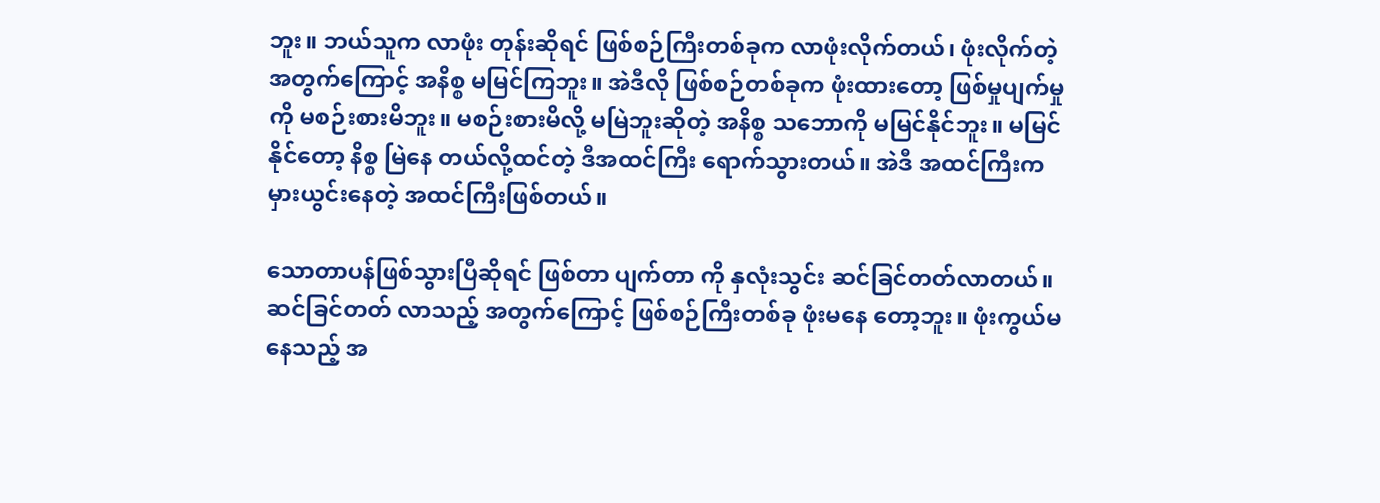ဘူး။ ဘယ်သူက လာဖုံး တုန်းဆိုရင် ဖြစ်စဉ်ကြီးတစ်ခုက လာဖုံးလိုက်တယ်၊ ဖုံးလိုက်တဲ့ အတွက်ကြောင့် အနိစ္စ မမြင်ကြဘူး။ အဲဒီလို ဖြစ်စဉ်တစ်ခုက ဖုံးထားတော့ ဖြစ်မှုပျက်မှုကို မစဉ်းစားမိဘူး။ မစဉ်းစားမိလို့ မမြဲဘူးဆိုတဲ့ အနိစ္စ သဘောကို မမြင်နိုင်ဘူး။ မမြင်နိုင်တော့ နိစ္စ မြဲနေ တယ်လို့ထင်တဲ့ ဒီအထင်ကြီး ရောက်သွားတယ်။ အဲဒီ အထင်ကြီးက မှားယွင်းနေတဲ့ အထင်ကြီးဖြစ်တယ်။

သောတာပန်ဖြစ်သွားပြီဆိုရင် ဖြစ်တာ ပျက်တာ ကို နှလုံးသွင်း ဆင်ခြင်တတ်လာတယ်။ ဆင်ခြင်တတ် လာသည့် အတွက်ကြောင့် ဖြစ်စဉ်ကြီးတစ်ခု ဖုံးမနေ တော့ဘူး။ ဖုံးကွယ်မနေသည့် အ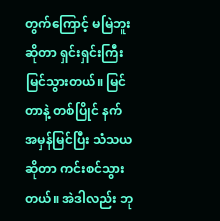တွက်ကြောင့် မမြဲဘူး ဆိုတာ ရှင်းရှင်းကြီး မြင်သွားတယ်။ မြင်တာနဲ့ တစ်ပြိုင် နက် အမှန်မြင်ပြီး သံသယဆိုတာ ကင်းစင်သွား တယ်။ အဲဒါလည်း ဘု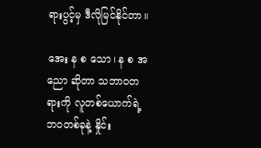ရားပွင့်မှ ဒီလိုမြင်နိုင်တာ။

အေး န စ သော၊ န စ အညော ဆိုတာ သဘာဝတရားကို လူတစ်ယောက်ရဲ့ ဘဝတစ်ခုနဲ့ နှိုင်း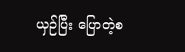ယှဉ်ပြီး ပြောတဲ့စ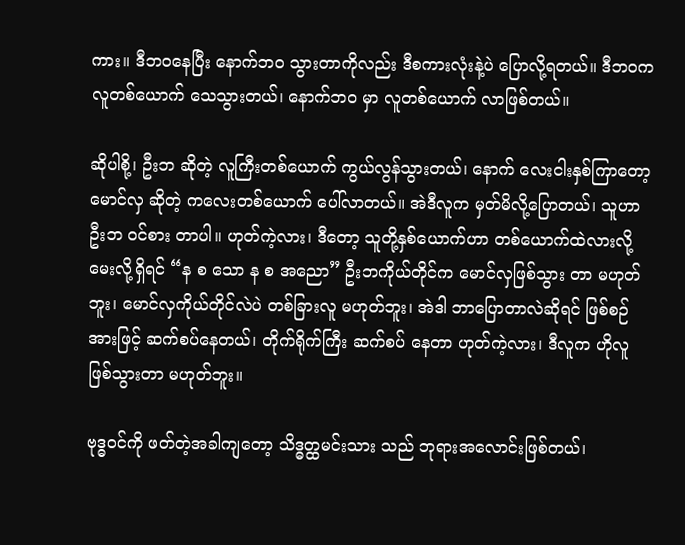ကား။ ဒီဘဝနေပြီး နောက်ဘဝ သွားတာကိုလည်း ဒီစကားလုံးနဲ့ပဲ ပြောလို့ရတယ်။ ဒီဘဝက လူတစ်ယောက် သေသွားတယ်၊ နောက်ဘဝ မှာ လူတစ်ယောက် လာဖြစ်တယ်။

ဆိုပါစို့၊ ဦးဘ ဆိုတဲ့ လူကြီးတစ်ယောက် ကွယ်လွန်သွားတယ်၊ နောက် လေးငါးနှစ်ကြာတော့ မောင်လှ ဆိုတဲ့ ကလေးတစ်ယောက် ပေါ်လာတယ်။ အဲဒီလူက မှတ်မိလို့ပြောတယ်၊ သူဟာ ဦးဘ ဝင်စား တာပါ။ ဟုတ်ကဲ့လား၊ ဒီတော့ သူတို့နှစ်ယောက်ဟာ တစ်ယောက်ထဲလားလို့ မေးလို့ရှိရင် “န စ သော န စ အညော” ဦးဘကိုယ်တိုင်က မောင်လှဖြစ်သွား တာ မဟုတ်ဘူး၊ မောင်လှကိုယ်တိုင်လဲပဲ တစ်ခြားလူ မဟုတ်ဘူး၊ အဲဒါ ဘာပြောတာလဲဆိုရင် ဖြစ်စဉ် အားဖြင့် ဆက်စပ်နေတယ်၊ တိုက်ရိုက်ကြီး ဆက်စပ် နေတာ ဟုတ်ကဲ့လား၊ ဒီလူက ဟိုလူဖြစ်သွားတာ မဟုတ်ဘူး။

ဗုဒ္ဓဝင်ကို ဖတ်တဲ့အခါကျတော့ သိဒ္ဓတ္ထမင်းသား သည် ဘုရားအလောင်းဖြစ်တယ်၊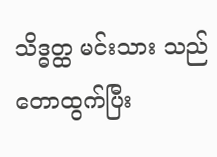သိဒ္ဓတ္ထ မင်းသား သည် တောထွက်ပြီး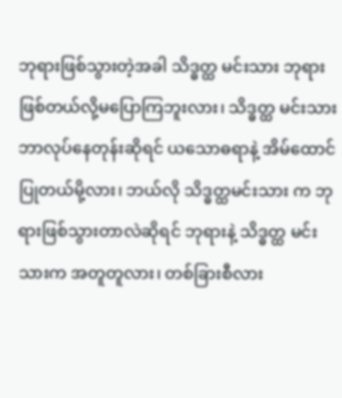ဘုရားဖြစ်သွားတဲ့အခါ သိဒ္ဓတ္ထ မင်းသား ဘုရားဖြစ်တယ်လို့မပြောကြဘူးလား၊ သိဒ္ဓတ္ထ မင်းသား ဘာလုပ်နေတုန်းဆိုရင် ယသောဓရာနဲ့ အိမ်ထောင်ပြုတယ်မို့လား၊ ဘယ်လို သိဒ္ဓတ္ထမင်းသား က ဘုရားဖြစ်သွားတာလဲဆိုရင် ဘုရားနဲ့ သိဒ္ဓတ္ထ မင်းသားက အတူတူလား၊ တစ်ခြားစီလား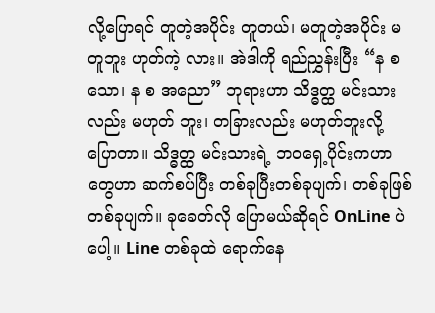လို့ပြောရင် တူတဲ့အပိုင်း တူတယ်၊ မတူတဲ့အပိုင်း မတူဘူး ဟုတ်ကဲ့ လား။ အဲဒါကို ရည်ညွှန်းပြီး “န စ သော၊ န စ အညော” ဘုရားဟာ သိဒ္ဓတ္ထ မင်းသားလည်း မဟုတ် ဘူး၊ တခြားလည်း မဟုတ်ဘူးလို့ ပြောတာ။ သိဒ္ဓတ္ထ မင်းသားရဲ့ ဘဝရှေ့ပိုင်းကဟာတွေဟာ ဆက်စပ်ပြီး တစ်ခုပြီးတစ်ခုပျက်၊ တစ်ခုဖြစ်တစ်ခုပျက်။ ခုခေတ်လို ပြောမယ်ဆိုရင် OnLine ပဲပေါ့။ Line တစ်ခုထဲ ရောက်နေ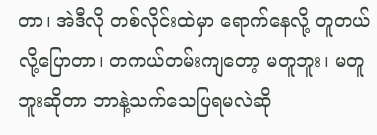တာ၊ အဲဒီလို တစ်လိုင်းထဲမှာ ရောက်နေလို့ တူတယ်လို့ပြောတာ၊ တကယ်တမ်းကျတော့ မတူဘူး၊ မတူဘူးဆိုတာ ဘာနဲ့သက်သေပြရမလဲဆို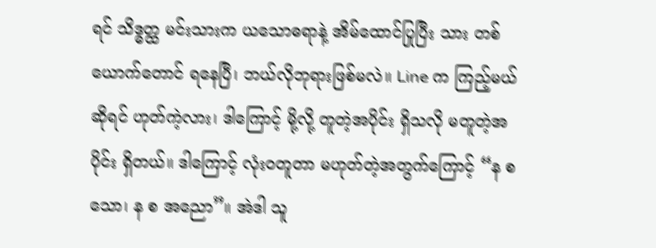ရင် သိဒ္ဓတ္ထ မင်းသားက ယသောဓရာနဲ့ အိမ်ထောင်ပြုပြီး သား တစ်ယောက်တောင် ရနေပြီ၊ ဘယ်လိုဘုရားဖြစ်မလဲ။ Line က ကြည့်မယ်ဆိုရင် ဟုတ်ကဲ့လား၊ ဒါကြောင့် မို့လို့ တူတဲ့အပိုင်း ရှိသလို မတူတဲ့အပိုင်း ရှိတယ်။ ဒါကြောင့် လုံးဝတူတာ မဟုတ်တဲ့အတွက်ကြောင့် “န စ သော၊ န စ အညော”။ အဲဒါ သူ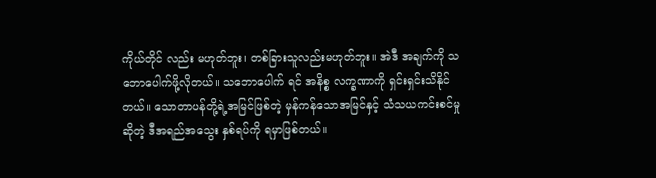ကိုယ်တိုင် လည်း မဟုတ်ဘူး၊ တစ်ခြားသူလည်းမဟုတ်ဘူး။ အဲဒီ အချက်ကို သဘောပေါက်ဖို့လိုတယ်။ သဘောပေါက် ရင် အနိစ္စ လက္ခဏာကို ရှင်းရှင်းသိနိုင်တယ်။ သောတာပန်တို့ရဲ့အမြင်ဖြစ်တဲ့ မှန်ကန်သောအမြင်နှင့် သံသယကင်းစင်မှုဆိုတဲ့ ဒီအရည်အသွေး နှစ်ရပ်ကို ရမှာဖြစ်တယ်။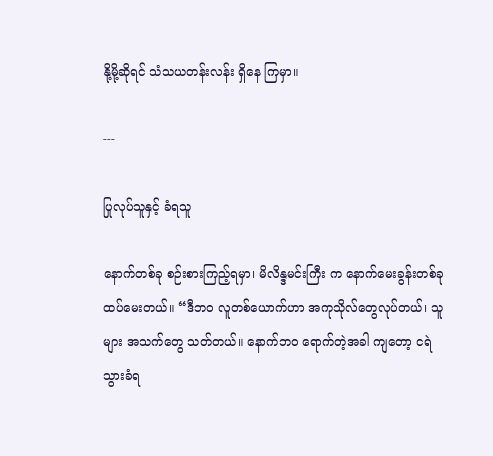နို့မို့ဆိုရင် သံသယတန်းလန်း ရှိနေ ကြမှာ။

---

ပြုလုပ်သူနှင့် ခံရသူ

နောက်တစ်ခု စဉ်းစားကြည့်ရမှာ၊ မိလိန္ဒမင်းကြီး က နောက်မေးခွန်းတစ်ခု ထပ်မေးတယ်။ “ဒီဘဝ လူတစ်ယောက်ဟာ အကုသိုလ်တွေလုပ်တယ်၊ သူများ အသက်တွေ သတ်တယ်။ နောက်ဘဝ ရောက်တဲ့အခါ ကျတော့ ငရဲသွားခံရ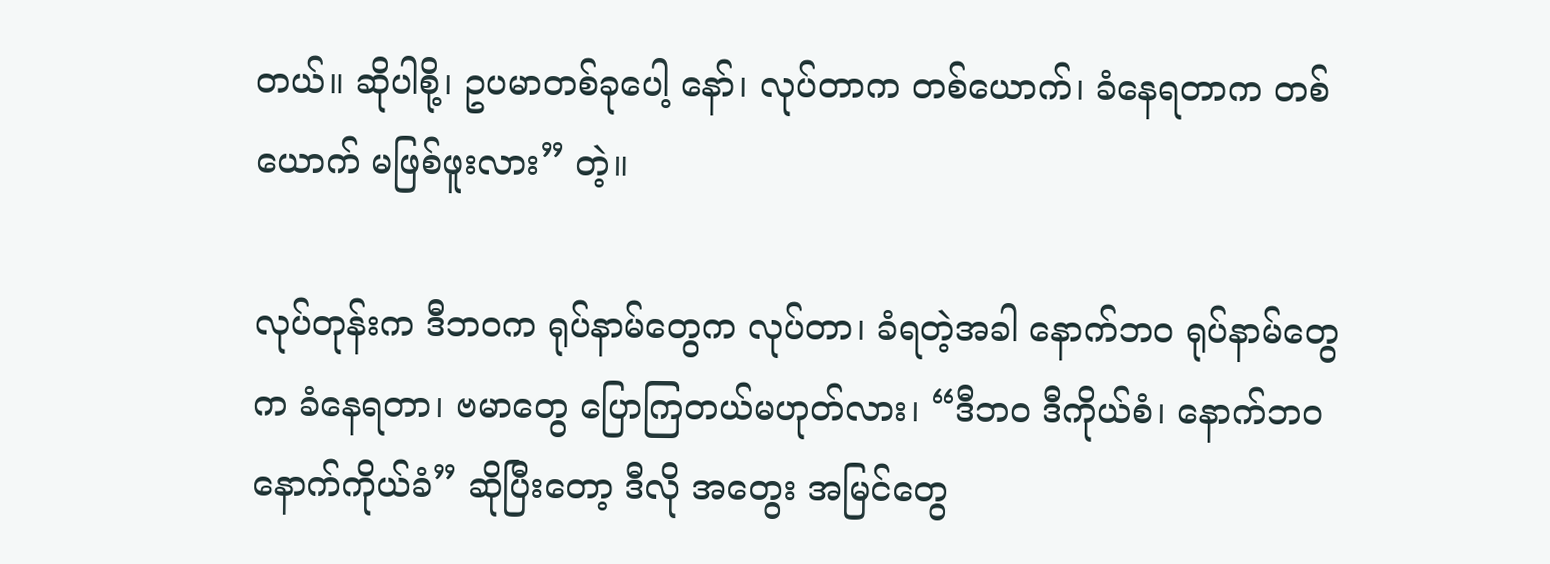တယ်။ ဆိုပါစို့၊ ဥပမာတစ်ခုပေါ့ နော်၊ လုပ်တာက တစ်ယောက်၊ ခံနေရတာက တစ်ယောက် မဖြစ်ဖူးလား” တဲ့။

လုပ်တုန်းက ဒီဘဝက ရုပ်နာမ်တွေက လုပ်တာ၊ ခံရတဲ့အခါ နောက်ဘဝ ရုပ်နာမ်တွေက ခံနေရတာ၊ ဗမာတွေ ပြောကြတယ်မဟုတ်လား၊ “ဒီဘဝ ဒီကိုယ်စံ၊ နောက်ဘဝ နောက်ကိုယ်ခံ” ဆိုပြီးတော့ ဒီလို အတွေး အမြင်တွေ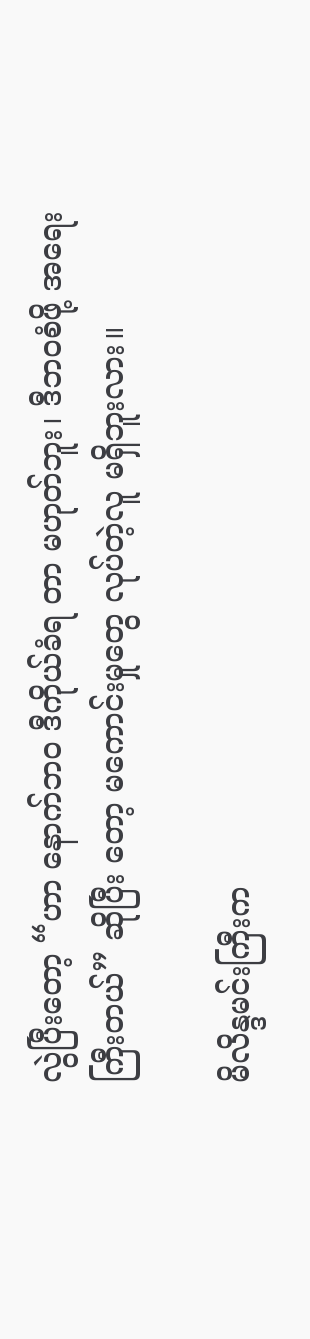လွဲပြီးတော့ “ဟာ နောက်ဘဝ ဒီကိုယ်ခံရ တာ မဟုတ်ဘူး၊ ဒီဘဝစံဖို့ အရေးကြီးတယ်” ဆိုပြီး တော့ မကောင်းမှုတွေ လုပ်တဲ့လူ မရှိဘူးလား။

မိလိန္ဒမင်းကြီးက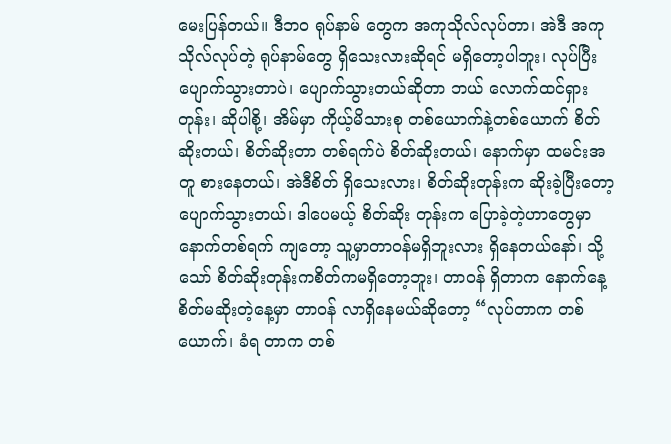မေးပြန်တယ်။ ဒီဘဝ ရုပ်နာမ် တွေက အကုသိုလ်လုပ်တာ၊ အဲဒီ အကုသိုလ်လုပ်တဲ့ ရုပ်နာမ်တွေ ရှိသေးလားဆိုရင် မရှိတော့ပါဘူး၊ လုပ်ပြီး ပျောက်သွားတာပဲ၊ ပျောက်သွားတယ်ဆိုတာ ဘယ် လောက်ထင်ရှားတုန်း၊ ဆိုပါစို့၊ အိမ်မှာ ကိုယ့်မိသားစု တစ်ယောက်နဲ့တစ်ယောက် စိတ်ဆိုးတယ်၊ စိတ်ဆိုးတာ တစ်ရက်ပဲ စိတ်ဆိုးတယ်၊ နောက်မှာ ထမင်းအတူ စားနေတယ်၊ အဲဒီစိတ် ရှိသေးလား၊ စိတ်ဆိုးတုန်းက ဆိုးခဲ့ပြီးတော့ ပျောက်သွားတယ်၊ ဒါပေမယ့် စိတ်ဆိုး တုန်းက ပြောခဲ့တဲ့ဟာတွေမှာ နောက်တစ်ရက် ကျတော့ သူ့မှာတာဝန်မရှိဘူးလား ရှိနေတယ်နော်၊ သို့သော် စိတ်ဆိုးတုန်းကစိတ်ကမရှိတော့ဘူး၊ တာဝန် ရှိတာက နောက်နေ့ စိတ်မဆိုးတဲ့နေ့မှာ တာဝန် လာရှိနေမယ်ဆိုတော့ “လုပ်တာက တစ်ယောက်၊ ခံရ တာက တစ်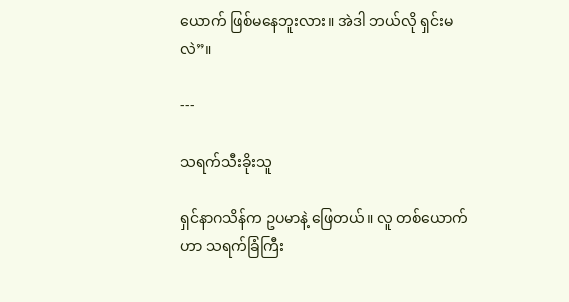ယောက် ဖြစ်မနေဘူးလား။ အဲဒါ ဘယ်လို ရှင်းမလဲ”။

---

သရက်သီးခိုးသူ

ရှင်နာဂသိန်က ဥပမာနဲ့ ဖြေတယ်။ လူ တစ်ယောက်ဟာ သရက်ခြံကြီး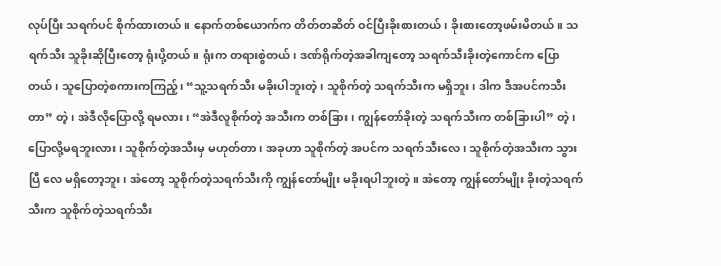လုပ်ပြီး သရက်ပင် စိုက်ထားတယ်။ နောက်တစ်ယောက်က တိတ်တဆိတ် ဝင်ပြီးခိုးစားတယ်၊ ခိုးစားတော့ဖမ်းမိတယ်။ သရက်သီး သူခိုးဆိုပြီးတော့ ရုံးပို့တယ်။ ရုံးက တရားစွဲတယ်၊ ဒဏ်ရိုက်တဲ့အခါကျတော့ သရက်သီးခိုးတဲ့ကောင်က ပြောတယ်၊ သူပြောတဲ့စကားကကြည့်၊ “သူ့သရက်သီး မခိုးပါဘူးတဲ့၊ သူစိုက်တဲ့ သရက်သီးက မရှိဘူး၊ ဒါက ဒီအပင်ကသီးတာ” တဲ့၊ အဲဒီလိုပြောလို့ ရမလား၊ “အဲဒီလူစိုက်တဲ့ အသီးက တစ်ခြား၊ ကျွန်တော်ခိုးတဲ့ သရက်သီးက တစ်ခြားပါ” တဲ့၊ ပြောလို့မရဘူးလား၊ သူစိုက်တဲ့အသီးမှ မဟုတ်တာ၊ အခုဟာ သူစိုက်တဲ့ အပင်က သရက်သီးလေ၊ သူစိုက်တဲ့အသီးက သွားပြီ လေ မရှိတော့ဘူး၊ အဲတော့ သူစိုက်တဲ့သရက်သီးကို ကျွန်တော်မျိုး မခိုးရပါဘူးတဲ့။ အဲတော့ ကျွန်တော်မျိုး ခိုးတဲ့သရက်သီးက သူစိုက်တဲ့သရက်သီး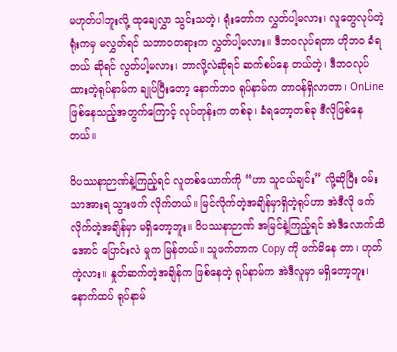မဟုတ်ပါဘူးလို့ ထုချေလွှာ သွင်းသတဲ့၊ ရုံးတော်က လွှတ်ပါ့မလား၊ လူတွေလုပ်တဲ့ရုံးကမှ မလွှတ်ရင် သဘာဝတရားက လွှတ်ပါ့မလား။ ဒီဘဝလုပ်ရတာ ဟိုဘဝ ခံရတယ် ဆိုရင် လွတ်ပါ့မလား၊ ဘာလို့လဲဆိုရင် ဆက်စပ်နေ တယ်တဲ့၊ ဒီဘဝလုပ်ထားတဲ့ရုပ်နာမ်က ချုပ်ပြီးတော့ နောက်ဘဝ ရုပ်နာမ်က တာဝန်ရှိလာတာ၊ OnLine ဖြစ်နေသည့်အတွက်ကြောင့် လုပ်တုန်းက တစ်ခု၊ ခံရတော့တစ်ခု ဒီလိုဖြစ်နေတယ်။

ဝိပဿနာဉာဏ်နဲ့ကြည့်ရင် လူတစ်ယောက်ကို “ဟာ သူငယ်ချင်း” လို့ဆိုပြီး ဝမ်းသာအားရ သွားဖက် လိုက်တယ်။ မြင်လိုက်တဲ့အချိန်မှာရှိတဲ့ရုပ်ဟာ အဲဒီလို ဖက်လိုက်တဲ့အချိန်မှာ မရှိတော့ဘူး။ ဝိပဿနာဉာဏ် အမြင်နဲ့ကြည့်ရင် အဲဒီလောက်ထိအောင် ပြောင်းလဲ မှုက မြန်တယ်။ သူဖက်တာက Copy ကို ဖက်မိနေ တာ၊ ဟုတ်ကဲ့လား။ နှုတ်ဆက်တဲ့အချိန်က ဖြစ်နေတဲ့ ရုပ်နာမ်က အဲဒီလူမှာ မရှိတော့ဘူး၊ နောက်ထပ် ရုပ်နာမ်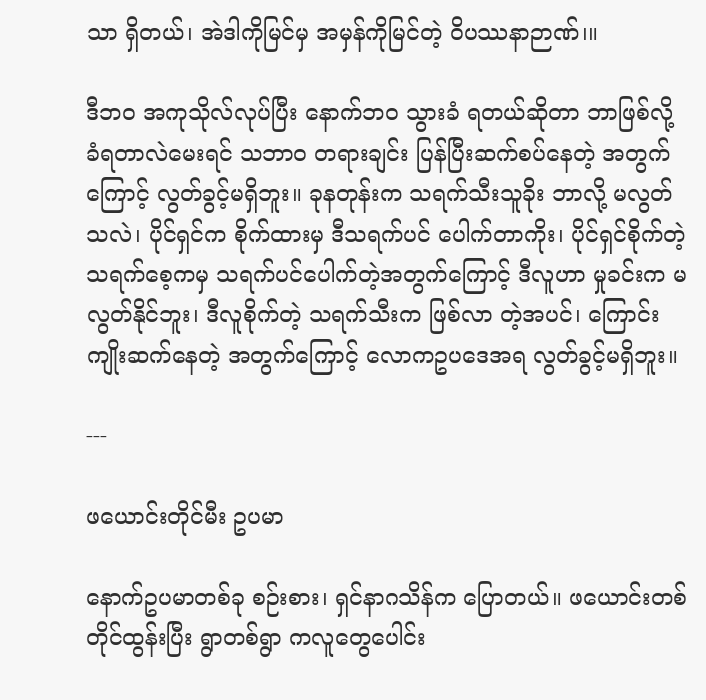သာ ရှိတယ်၊ အဲဒါကိုမြင်မှ အမှန်ကိုမြင်တဲ့ ဝိပဿနာဉာဏ်၊။

ဒီဘဝ အကုသိုလ်လုပ်ပြီး နောက်ဘဝ သွားခံ ရတယ်ဆိုတာ ဘာဖြစ်လို့ ခံရတာလဲမေးရင် သဘာဝ တရားချင်း ပြန်ပြီးဆက်စပ်နေတဲ့ အတွက်ကြောင့် လွတ်ခွင့်မရှိဘူး။ ခုနတုန်းက သရက်သီးသူခိုး ဘာလို့ မလွတ်သလဲ၊ ပိုင်ရှင်က စိုက်ထားမှ ဒီသရက်ပင် ပေါက်တာကိုး၊ ပိုင်ရှင်စိုက်တဲ့ သရက်စေ့ကမှ သရက်ပင်ပေါက်တဲ့အတွက်ကြောင့် ဒီလူဟာ မှုခင်းက မလွတ်နိုင်ဘူး၊ ဒီလူစိုက်တဲ့ သရက်သီးက ဖြစ်လာ တဲ့အပင်၊ ကြောင်းကျိုးဆက်နေတဲ့ အတွက်ကြောင့် လောကဥပဒေအရ လွတ်ခွင့်မရှိဘူး။

---

ဖယောင်းတိုင်မီး ဥပမာ

နောက်ဥပမာတစ်ခု စဉ်းစား၊ ရှင်နာဂသိန်က ပြောတယ်။ ဖယောင်းတစ်တိုင်ထွန်းပြီး ရွာတစ်ရွာ ကလူတွေပေါင်း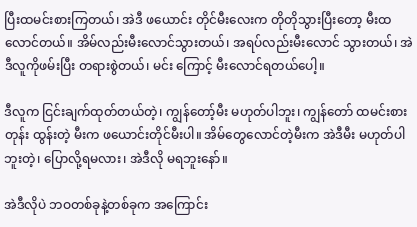ပြီးထမင်းစားကြတယ်၊ အဲဒီ ဖယောင်း တိုင်မီးလေးက တိုတိုသွားပြီးတော့ မီးထလောင်တယ်။ အိမ်လည်းမီးလောင်သွားတယ်၊ အရပ်လည်းမီးလောင် သွားတယ်၊ အဲဒီလူကိုဖမ်းပြီး တရားစွဲတယ်၊ မင်း ကြောင့် မီးလောင်ရတယ်ပေါ့။

ဒီလူက ငြင်းချက်ထုတ်တယ်တဲ့၊ ကျွန်တော့်မီး မဟုတ်ပါဘူး၊ ကျွန်တော် ထမင်းစားတုန်း ထွန်းတဲ့ မီးက ဖယောင်းတိုင်မီးပါ။ အိမ်တွေလောင်တဲ့မီးက အဲဒီမီး မဟုတ်ပါဘူးတဲ့၊ ပြောလို့ရမလား၊ အဲဒီလို မရဘူးနော်။

အဲဒီလိုပဲ ဘဝတစ်ခုနဲ့တစ်ခုက အကြောင်း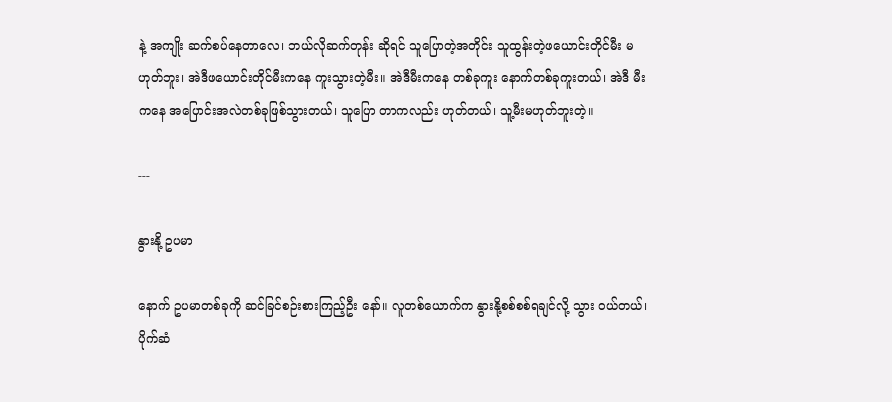နဲ့ အကျိုး ဆက်စပ်နေတာလေ၊ ဘယ်လိုဆက်တုန်း ဆိုရင် သူပြောတဲ့အတိုင်း သူထွန်းတဲ့ဖယောင်းတိုင်မီး မဟုတ်ဘူး၊ အဲဒီဖယောင်းတိုင်မီးကနေ ကူးသွားတဲ့မီး။ အဲဒီမီးကနေ တစ်ခုကူး နောက်တစ်ခုကူးတယ်၊ အဲဒီ မီးကနေ အပြောင်းအလဲတစ်ခုဖြစ်သွားတယ်၊ သူပြော တာကလည်း ဟုတ်တယ်၊ သူ့မီးမဟုတ်ဘူးတဲ့။

---

နွားနို့ ဥပမာ

နောက် ဥပမာတစ်ခုကို ဆင်ခြင်စဉ်းစားကြည့်ဦး နော်။ လူတစ်ယောက်က နွားနို့စစ်စစ်ရချင်လို့ သွား ဝယ်တယ်၊ ပိုက်ဆံ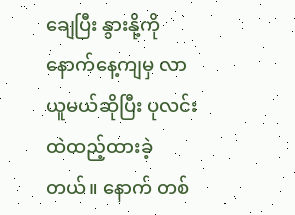ချေပြီး နွားနို့ကို နောက်နေ့ကျမှ လာယူမယ်ဆိုပြီး ပုလင်းထဲထည့်ထားခဲ့တယ်။ နောက် တစ်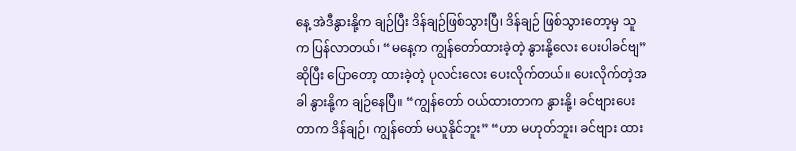နေ့ အဲဒီနွားနို့က ချဉ်ပြီး ဒိန်ချဉ်ဖြစ်သွားပြီ၊ ဒိန်ချဉ် ဖြစ်သွားတော့မှ သူက ပြန်လာတယ်၊ “မနေ့က ကျွန်တော်ထားခဲ့တဲ့ နွားနို့လေး ပေးပါခင်ဗျ” ဆိုပြီး ပြောတော့ ထားခဲ့တဲ့ ပုလင်းလေး ပေးလိုက်တယ်။ ပေးလိုက်တဲ့အခါ နွားနို့က ချဉ်နေပြီ။ “ကျွန်တော် ဝယ်ထားတာက နွားနို့၊ ခင်ဗျားပေးတာက ဒိန်ချဉ်၊ ကျွန်တော် မယူနိုင်ဘူး” “ဟာ မဟုတ်ဘူး၊ ခင်ဗျား ထား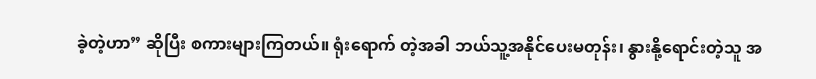ခဲ့တဲ့ဟာ” ဆိုပြီး စကားများကြတယ်။ ရုံးရောက် တဲ့အခါ ဘယ်သူ့အနိုင်ပေးမတုန်း၊ နွားနို့ရောင်းတဲ့သူ အ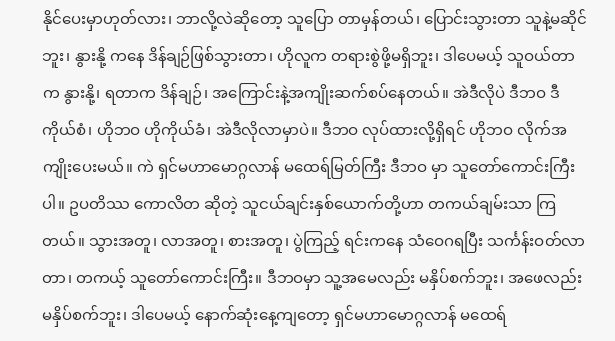နိုင်ပေးမှာဟုတ်လား၊ ဘာလို့လဲဆိုတော့ သူပြော တာမှန်တယ်၊ ပြောင်းသွားတာ သူနဲ့မဆိုင်ဘူး၊ နွားနို့ ကနေ ဒိန်ချဉ်ဖြစ်သွားတာ၊ ဟိုလူက တရားစွဲဖို့မရှိဘူး၊ ဒါပေမယ့် သူဝယ်တာက နွားနို့၊ ရတာက ဒိန်ချဉ်၊ အကြောင်းနဲ့အကျိုးဆက်စပ်နေတယ်။ အဲဒီလိုပဲ ဒီဘဝ ဒီကိုယ်စံ၊ ဟိုဘဝ ဟိုကိုယ်ခံ၊ အဲဒီလိုလာမှာပဲ။ ဒီဘဝ လုပ်ထားလို့ရှိရင် ဟိုဘဝ လိုက်အကျိုးပေးမယ်။ ကဲ ရှင်မဟာမောဂ္ဂလာန် မထေရ်မြတ်ကြီး ဒီဘဝ မှာ သူတော်ကောင်းကြီးပါ။ ဥပတိဿ ကောလိတ ဆိုတဲ့ သူငယ်ချင်းနှစ်ယောက်တို့ဟာ တကယ်ချမ်းသာ ကြတယ်။ သွားအတူ၊ လာအတူ၊ စားအတူ၊ ပွဲကြည့် ရင်းကနေ သံဝေဂရပြီး သင်္ကန်းဝတ်လာတာ၊ တကယ့် သူတော်ကောင်းကြီး။ ဒီဘဝမှာ သူ့အမေလည်း မနှိပ်စက်ဘူး၊ အဖေလည်း မနှိပ်စက်ဘူး၊ ဒါပေမယ့် နောက်ဆုံးနေ့ကျတော့ ရှင်မဟာမောဂ္ဂလာန် မထေရ်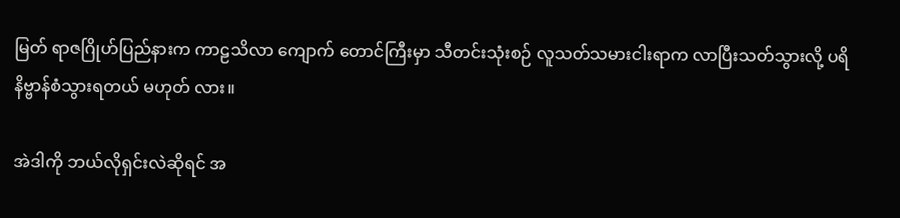မြတ် ရာဇဂြိုဟ်ပြည်နားက ကာဠသိလာ ကျောက် တောင်ကြီးမှာ သီတင်းသုံးစဉ် လူသတ်သမားငါးရာက လာပြီးသတ်သွားလို့ ပရိနိဗ္ဗာန်စံသွားရတယ် မဟုတ် လား။

အဲဒါကို ဘယ်လိုရှင်းလဲဆိုရင် အ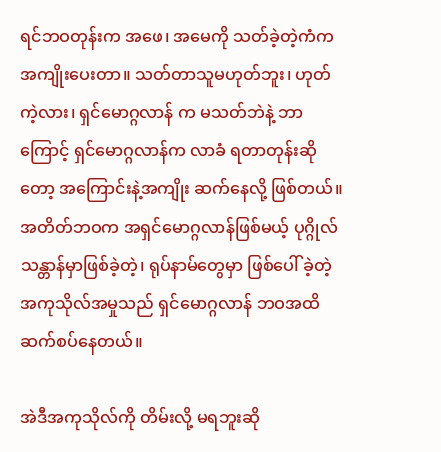ရင်ဘဝတုန်းက အဖေ၊ အမေကို သတ်ခဲ့တဲ့ကံက အကျိုးပေးတာ။ သတ်တာသူမဟုတ်ဘူး၊ ဟုတ်ကဲ့လား၊ ရှင်မောဂ္ဂလာန် က မသတ်ဘဲနဲ့ ဘာကြောင့် ရှင်မောဂ္ဂလာန်က လာခံ ရတာတုန်းဆိုတော့ အကြောင်းနဲ့အကျိုး ဆက်နေလို့ ဖြစ်တယ်။ အတိတ်ဘဝက အရှင်မောဂ္ဂလာန်ဖြစ်မယ့် ပုဂ္ဂိုလ် သန္တာန်မှာဖြစ်ခဲ့တဲ့၊ ရုပ်နာမ်တွေမှာ ဖြစ်ပေါ် ခဲ့တဲ့ အကုသိုလ်အမှုသည် ရှင်မောဂ္ဂလာန် ဘဝအထိ ဆက်စပ်နေတယ်။

အဲဒီအကုသိုလ်ကို တိမ်းလို့ မရဘူးဆို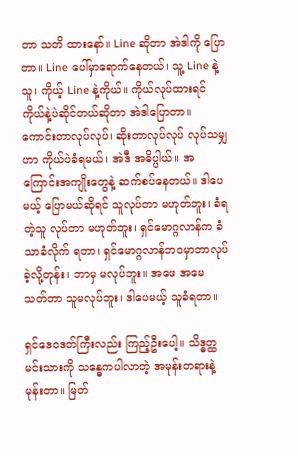တာ သတိ ထားနော်။ Line ဆိုတာ အဲဒါကို ပြောတာ။ Line ပေါ်မှာရောက်နေတယ်၊ သူ့ Line နဲ့သူ၊ ကိုယ့် Line နဲ့ကိုယ်။ ကိုယ်လုပ်ထားရင် ကိုယ်နဲ့ပဲဆိုင်တယ်ဆိုတာ အဲဒါပြောတာ။ ကောင်းတာလုပ်လုပ်၊ ဆိုးတာလုပ်လုပ် လုပ်သမျှဟာ ကိုယ်ပဲခံရမယ်၊ အဲဒီ အဓိပ္ပါယ်။ အကြောင်းအကျိုးတွေနဲ့ ဆက်စပ်နေတယ်။ ဒါပေမယ့် ပြောမယ်ဆိုရင် သူလုပ်တာ မဟုတ်ဘူး၊ ခံရတဲ့သူ လုပ်တာ မဟုတ်ဘူး၊ ရှင်မောဂ္ဂလာန်က ခံသာခံလိုက် ရတာ၊ ရှင်မောဂ္ဂလာန်ဘဝမှာဘာလုပ်ခဲ့လို့တုန်း၊ ဘာမှ မလုပ်ဘူး။ အဖေ အမေ သတ်တာ သူမလုပ်ဘူး၊ ဒါပေမယ့် သူခံရတာ။

ရှင်ဒေဝဒတ်ကြီးလည်း ကြည့်ဦးပေါ့။ သိဒ္ဓတ္ထ မင်းသားကို သန္ဓေကပါလာတဲ့ အမုန်းတရားနဲ့မုန်းတာ။ မြတ်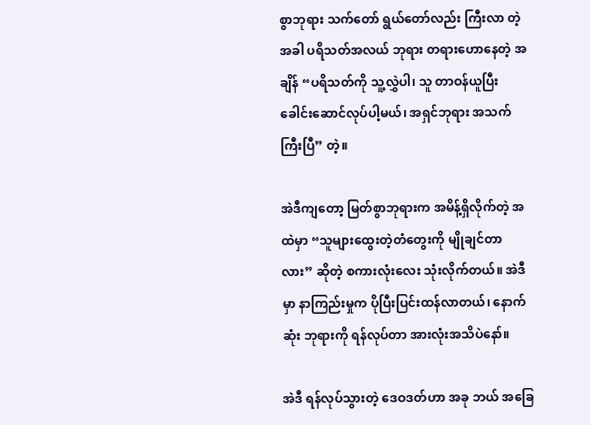စွာဘုရား သက်တော် ရွယ်တော်လည်း ကြီးလာ တဲ့အခါ ပရိသတ်အလယ် ဘုရား တရားဟောနေတဲ့ အချိန် “ပရိသတ်ကို သူ့လွှဲပါ၊ သူ တာဝန်ယူပြီး ခေါင်းဆောင်လုပ်ပါ့မယ်၊ အရှင်ဘုရား အသက်ကြီးပြီ” တဲ့။

အဲဒီကျတော့ မြတ်စွာဘုရားက အမိန့်ရှိလိုက်တဲ့ အထဲမှာ “သူများထွေးတဲ့တံတွေးကို မျိုချင်တာလား” ဆိုတဲ့ စကားလုံးလေး သုံးလိုက်တယ်။ အဲဒီမှာ နာကြည်းမှုက ပိုပြီးပြင်းထန်လာတယ်၊ နောက်ဆုံး ဘုရားကို ရန်လုပ်တာ အားလုံးအသိပဲနော်။

အဲဒီ ရန်လုပ်သွားတဲ့ ဒေဝဒတ်ဟာ အခု ဘယ် အခြေ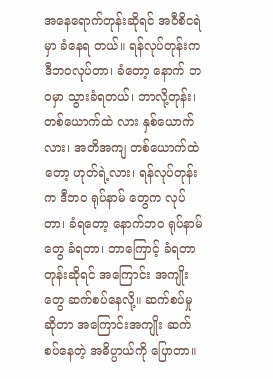အနေရောက်တုန်းဆိုရင် အဝီစိငရဲမှာ ခံနေရ တယ်။ ရန်လုပ်တုန်းကဒီဘဝလုပ်တာ၊ ခံတော့ နောက် ဘဝမှာ သွားခံရတယ်၊ ဘာလို့တုန်း၊ တစ်ယောက်ထဲ လား နှစ်ယောက်လား၊ အတိအကျ တစ်ယောက်ထဲ တော့ ဟုတ်ရဲ့လား၊ ရန်လုပ်တုန်းက ဒီဘဝ ရုပ်နာမ် တွေက လုပ်တာ၊ ခံရတော့ နောက်ဘဝ ရုပ်နာမ်တွေ ခံရတာ၊ ဘာကြောင့် ခံရတာတုန်းဆိုရင် အကြောင်း အကျိုးတွေ ဆက်စပ်နေလို့။ ဆက်စပ်မှုဆိုတာ အကြောင်းအကျိုး ဆက်စပ်နေတဲ့ အဓိပ္ပာယ်ကို ပြောတာ။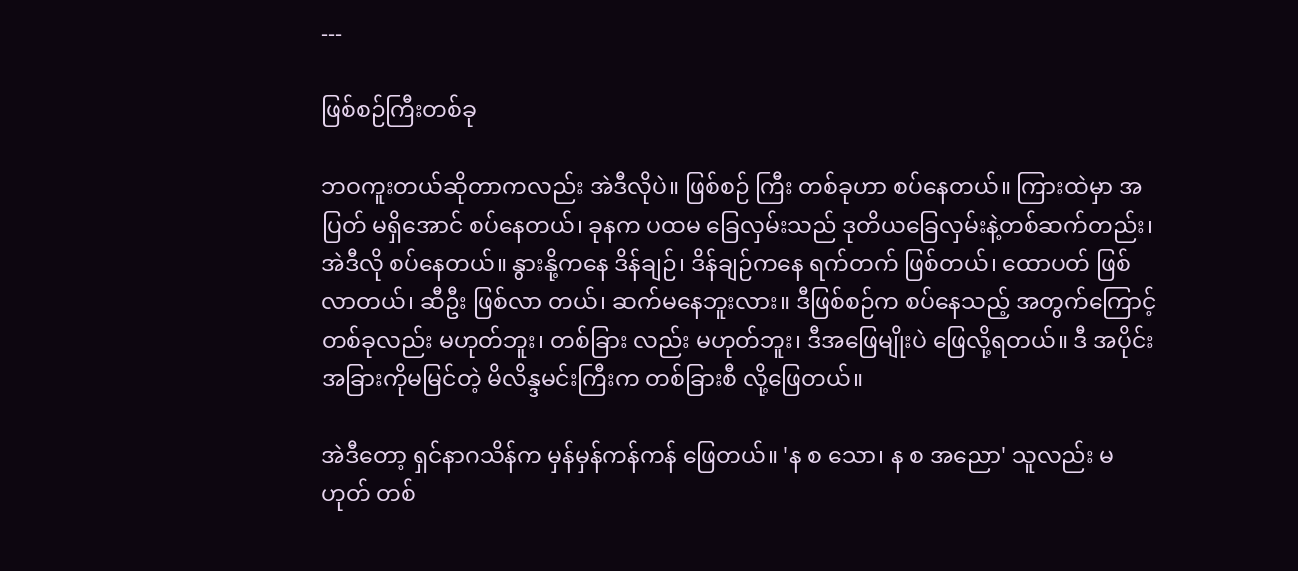---

ဖြစ်စဉ်ကြီးတစ်ခု

ဘဝကူးတယ်ဆိုတာကလည်း အဲဒီလိုပဲ။ ဖြစ်စဉ် ကြီး တစ်ခုဟာ စပ်နေတယ်။ ကြားထဲမှာ အပြတ် မရှိအောင် စပ်နေတယ်၊ ခုနက ပထမ ခြေလှမ်းသည် ဒုတိယခြေလှမ်းနဲ့တစ်ဆက်တည်း၊ အဲဒီလို စပ်နေတယ်။ နွားနို့ကနေ ဒိန်ချဉ်၊ ဒိန်ချဉ်ကနေ ရက်တက် ဖြစ်တယ်၊ ထောပတ် ဖြစ်လာတယ်၊ ဆီဦး ဖြစ်လာ တယ်၊ ဆက်မနေဘူးလား။ ဒီဖြစ်စဉ်က စပ်နေသည့် အတွက်ကြောင့် တစ်ခုလည်း မဟုတ်ဘူး၊ တစ်ခြား လည်း မဟုတ်ဘူး၊ ဒီအဖြေမျိုးပဲ ဖြေလို့ရတယ်။ ဒီ အပိုင်းအခြားကိုမမြင်တဲ့ မိလိန္ဒမင်းကြီးက တစ်ခြားစီ လို့ဖြေတယ်။

အဲဒီတော့ ရှင်နာဂသိန်က မှန်မှန်ကန်ကန် ဖြေတယ်။ 'န စ သော၊ န စ အညော' သူလည်း မဟုတ် တစ်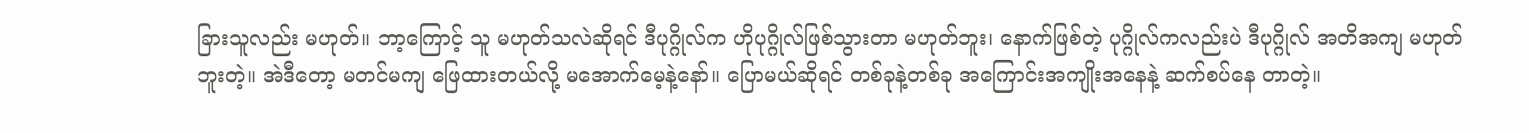ခြားသူလည်း မဟုတ်။ ဘာ့ကြောင့် သူ မဟုတ်သလဲဆိုရင် ဒီပုဂ္ဂိုလ်က ဟိုပုဂ္ဂိုလ်ဖြစ်သွားတာ မဟုတ်ဘူး၊ နောက်ဖြစ်တဲ့ ပုဂ္ဂိုလ်ကလည်းပဲ ဒီပုဂ္ဂိုလ် အတိအကျ မဟုတ်ဘူးတဲ့။ အဲဒီတော့ မတင်မကျ ဖြေထားတယ်လို့ မအောက်မေ့နဲ့နော်။ ပြောမယ်ဆိုရင် တစ်ခုနဲ့တစ်ခု အကြောင်းအကျိုးအနေနဲ့ ဆက်စပ်နေ တာတဲ့။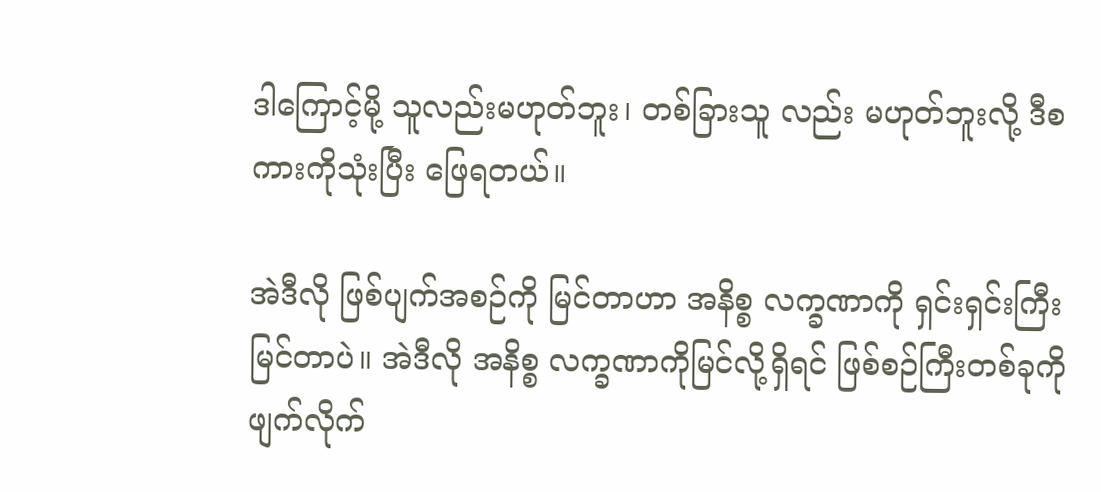ဒါကြောင့်မို့ သူလည်းမဟုတ်ဘူး၊ တစ်ခြားသူ လည်း မဟုတ်ဘူးလို့ ဒီစကားကိုသုံးပြီး ဖြေရတယ်။

အဲဒီလို ဖြစ်ပျက်အစဉ်ကို မြင်တာဟာ အနိစ္စ လက္ခဏာကို ရှင်းရှင်းကြီး မြင်တာပဲ။ အဲဒီလို အနိစ္စ လက္ခဏာကိုမြင်လို့ရှိရင် ဖြစ်စဉ်ကြီးတစ်ခုကို ဖျက်လိုက်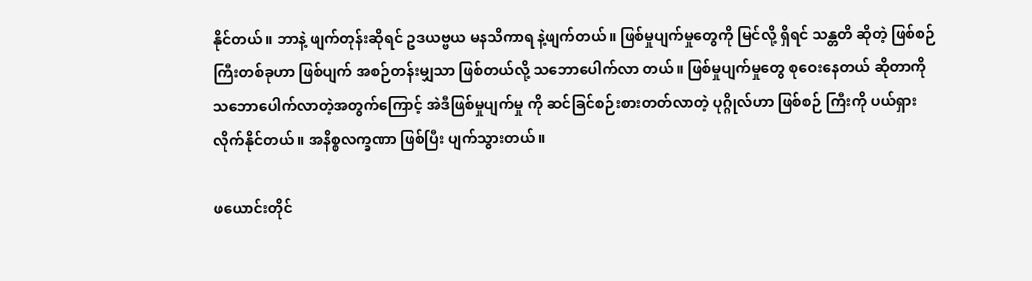နိုင်တယ်။ ဘာနဲ့ ဖျက်တုန်းဆိုရင် ဥဒယဗ္ဗယ မနသိကာရ နဲ့ဖျက်တယ်။ ဖြစ်မှုပျက်မှုတွေကို မြင်လို့ ရှိရင် သန္တတိ ဆိုတဲ့ ဖြစ်စဉ်ကြီးတစ်ခုဟာ ဖြစ်ပျက် အစဉ်တန်းမျှသာ ဖြစ်တယ်လို့ သဘောပေါက်လာ တယ်။ ဖြစ်မှုပျက်မှုတွေ စုဝေးနေတယ် ဆိုတာကို သဘောပေါက်လာတဲ့အတွက်ကြောင့် အဲဒီဖြစ်မှုပျက်မှု ကို ဆင်ခြင်စဉ်းစားတတ်လာတဲ့ ပုဂ္ဂိုလ်ဟာ ဖြစ်စဉ် ကြီးကို ပယ်ရှားလိုက်နိုင်တယ်။ အနိစ္စလက္ခဏာ ဖြစ်ပြီး ပျက်သွားတယ်။

ဖယောင်းတိုင်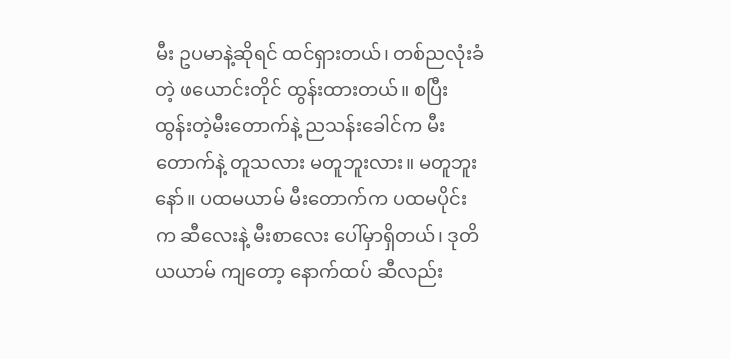မီး ဥပမာနဲ့ဆိုရင် ထင်ရှားတယ်၊ တစ်ညလုံးခံတဲ့ ဖယောင်းတိုင် ထွန်းထားတယ်။ စပြီး ထွန်းတဲ့မီးတောက်နဲ့ ညသန်းခေါင်က မီးတောက်နဲ့ တူသလား မတူဘူးလား။ မတူဘူးနော်။ ပထမယာမ် မီးတောက်က ပထမပိုင်းက ဆီလေးနဲ့ မီးစာလေး ပေါ်မှာရှိတယ်၊ ဒုတိယယာမ် ကျတော့ နောက်ထပ် ဆီလည်း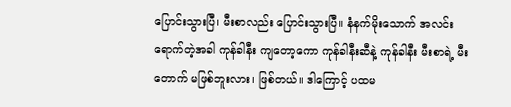ပြောင်းသွားပြီ၊ မီးစာလည်း ပြောင်းသွားပြီ။ နံနက်မိုးသောက် အလင်းရောက်တဲ့အခါ ကုန်ခါနီး ကျတော့ကော ကုန်ခါနီးဆီနဲ့ ကုန်ခါနီး မီးစာရဲ့ မီးတောက် မဖြစ်ဘူးလား၊ ဖြစ်တယ်။ ဒါကြောင့် ပထမ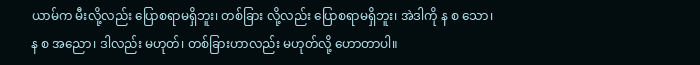ယာမ်က မီးလို့လည်း ပြောစရာမရှိဘူး၊ တစ်ခြား လို့လည်း ပြောစရာမရှိဘူး၊ အဲဒါကို န စ သော၊ န စ အညော၊ ဒါလည်း မဟုတ်၊ တစ်ခြားဟာလည်း မဟုတ်လို့ ဟောတာပါ။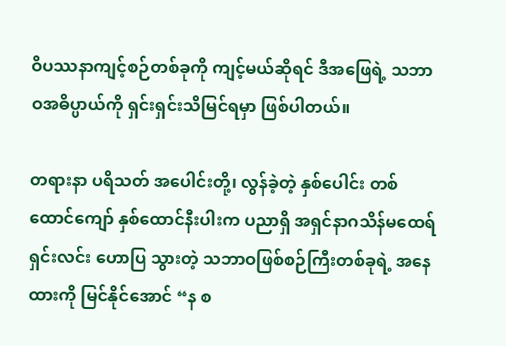ဝိပဿနာကျင့်စဉ်တစ်ခုကို ကျင့်မယ်ဆိုရင် ဒီအဖြေရဲ့ သဘာဝအဓိပ္ပာယ်ကို ရှင်းရှင်းသိမြင်ရမှာ ဖြစ်ပါတယ်။

တရားနာ ပရိသတ် အပေါင်းတို့၊ လွန်ခဲ့တဲ့ နှစ်ပေါင်း တစ်ထောင်ကျော် နှစ်ထောင်နီးပါးက ပညာရှိ အရှင်နာဂသိန်မထေရ် ရှင်းလင်း ဟောပြ သွားတဲ့ သဘာဝဖြစ်စဉ်ကြီးတစ်ခုရဲ့ အနေထားကို မြင်နိုင်အောင် “န စ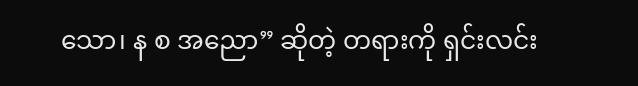သော၊ န စ အညော” ဆိုတဲ့ တရားကို ရှင်းလင်း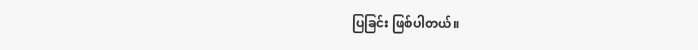ပြခြင်း ဖြစ်ပါတယ်။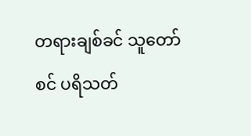တရားချစ်ခင် သူတော်စင် ပရိသတ်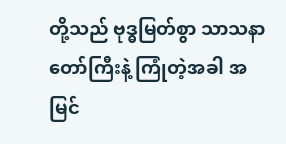တို့သည် ဗုဒ္ဓမြတ်စွာ သာသနာ တော်ကြီးနဲ့ ကြုံတဲ့အခါ အမြင်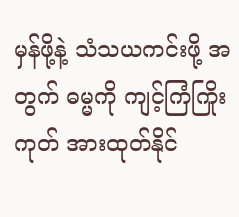မှန်ဖို့နဲ့ သံသယကင်းဖို့ အတွက် ဓမ္မကို ကျင့်ကြံကြိုးကုတ် အားထုတ်နိုင်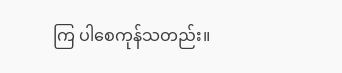ကြ ပါစေကုန်သတည်း။